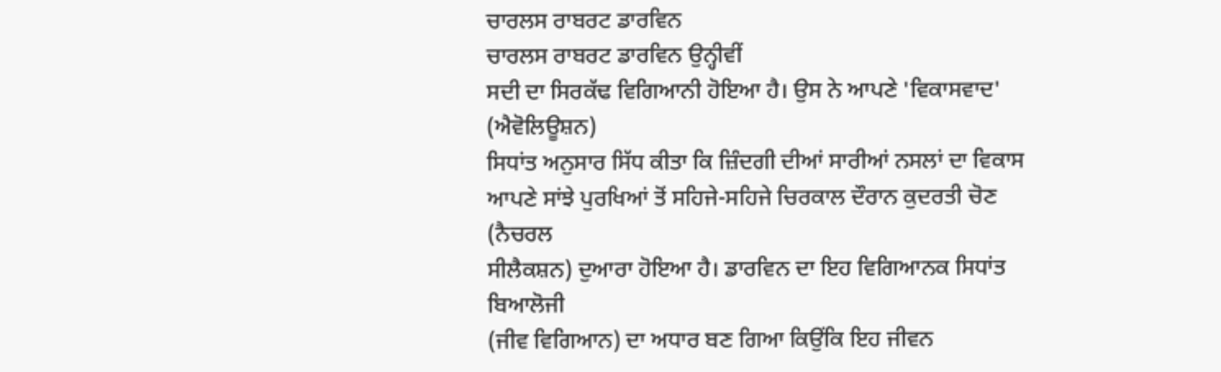ਚਾਰਲਸ ਰਾਬਰਟ ਡਾਰਵਿਨ
ਚਾਰਲਸ ਰਾਬਰਟ ਡਾਰਵਿਨ ਉਨ੍ਹੀਵੀਂ
ਸਦੀ ਦਾ ਸਿਰਕੱਢ ਵਿਗਿਆਨੀ ਹੋਇਆ ਹੈ। ਉਸ ਨੇ ਆਪਣੇ 'ਵਿਕਾਸਵਾਦ' (ਐਵੋਲਿਊਸ਼ਨ)
ਸਿਧਾਂਤ ਅਨੁਸਾਰ ਸਿੱਧ ਕੀਤਾ ਕਿ ਜ਼ਿੰਦਗੀ ਦੀਆਂ ਸਾਰੀਆਂ ਨਸਲਾਂ ਦਾ ਵਿਕਾਸ
ਆਪਣੇ ਸਾਂਝੇ ਪੁਰਖਿਆਂ ਤੋਂ ਸਹਿਜੇ-ਸਹਿਜੇ ਚਿਰਕਾਲ ਦੌਰਾਨ ਕੁਦਰਤੀ ਚੋਣ (ਨੈਚਰਲ
ਸੀਲੈਕਸ਼ਨ) ਦੁਆਰਾ ਹੋਇਆ ਹੈ। ਡਾਰਵਿਨ ਦਾ ਇਹ ਵਿਗਿਆਨਕ ਸਿਧਾਂਤ ਬਿਆਲੋਜੀ
(ਜੀਵ ਵਿਗਿਆਨ) ਦਾ ਅਧਾਰ ਬਣ ਗਿਆ ਕਿਉਂਕਿ ਇਹ ਜੀਵਨ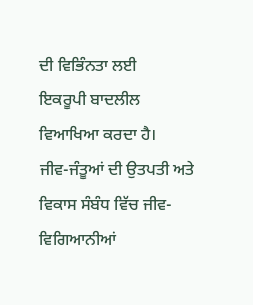ਦੀ ਵਿਭਿੰਨਤਾ ਲਈ
ਇਕਰੂਪੀ ਬਾਦਲੀਲ ਵਿਆਖਿਆ ਕਰਦਾ ਹੈ।
ਜੀਵ-ਜੰਤੂਆਂ ਦੀ ਉਤਪਤੀ ਅਤੇ
ਵਿਕਾਸ ਸੰਬੰਧ ਵਿੱਚ ਜੀਵ-ਵਿਗਿਆਨੀਆਂ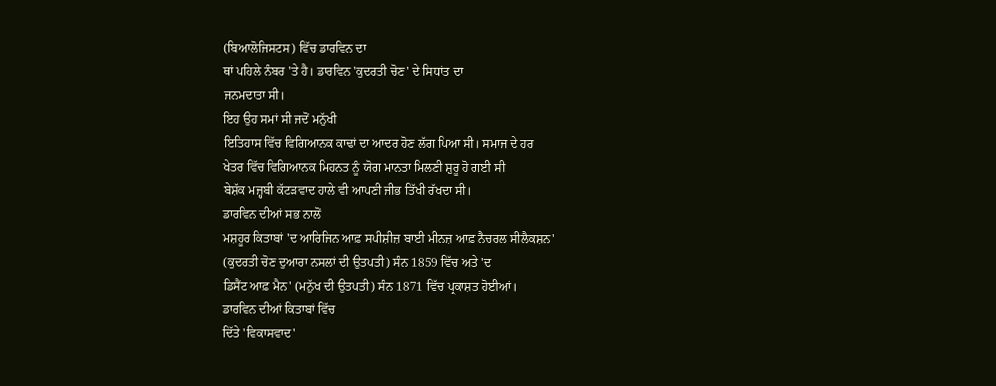(ਬਿਆਲੋਜਿਸਟਸ) ਵਿੱਚ ਡਾਰਵਿਨ ਦਾ
ਥਾਂ ਪਹਿਲੇ ਨੰਬਰ 'ਤੇ ਹੈ। ਡਾਰਵਿਨ 'ਕੁਦਰਤੀ ਚੋਣ' ਦੇ ਸਿਧਾਂਤ ਦਾ
ਜਨਮਦਾਤਾ ਸੀ।
ਇਹ ਉਹ ਸਮਾਂ ਸੀ ਜਦੋਂ ਮਨੁੱਖੀ
ਇਤਿਹਾਸ ਵਿੱਚ ਵਿਗਿਆਨਕ ਕਾਢਾਂ ਦਾ ਆਦਰ ਹੋਣ ਲੱਗ ਪਿਆ ਸੀ। ਸਮਾਜ ਦੇ ਹਰ
ਖੇਤਰ ਵਿੱਚ ਵਿਗਿਆਨਕ ਮਿਹਨਤ ਨੂੰ ਯੋਗ ਮਾਨਤਾ ਮਿਲਣੀ ਸ਼ੁਰੂ ਹੋ ਗਈ ਸੀ
ਬੇਸ਼ੱਕ ਮਜ਼੍ਹਬੀ ਕੱਟੜਵਾਦ ਹਾਲੇ ਵੀ ਆਪਣੀ ਜੀਭ ਤਿੱਖੀ ਰੱਖਦਾ ਸੀ।
ਡਾਰਵਿਨ ਦੀਆਂ ਸਭ ਨਾਲੋਂ
ਮਸ਼ਹੂਰ ਕਿਤਾਬਾਂ 'ਦ ਆਰਿਜਿਨ ਆਫ਼ ਸਪੀਸ਼ੀਜ਼ ਬਾਈ ਮੀਨਜ਼ ਆਫ਼ ਨੈਚਰਲ ਸੀਲੈਕਸ਼ਨ'
(ਕੁਦਰਤੀ ਚੋਣ ਦੁਆਰਾ ਨਸਲਾਂ ਦੀ ਉਤਪਤੀ) ਸੰਨ 1859 ਵਿੱਚ ਅਤੇ 'ਦ
ਡਿਸੈਂਟ ਆਫ਼ ਮੈਨ' (ਮਨੁੱਖ ਦੀ ਉਤਪਤੀ) ਸੰਨ 1871 ਵਿੱਚ ਪ੍ਰਕਾਸ਼ਤ ਹੋਈਆਂ।
ਡਾਰਵਿਨ ਦੀਆਂ ਕਿਤਾਬਾਂ ਵਿੱਚ
ਦਿੱਤੇ 'ਵਿਕਾਸਵਾਦ'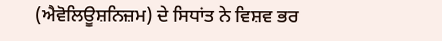(ਐਵੋਲਿਊਸ਼ਨਿਜ਼ਮ) ਦੇ ਸਿਧਾਂਤ ਨੇ ਵਿਸ਼ਵ ਭਰ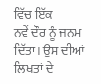ਵਿੱਚ ਇੱਕ
ਨਵੇਂ ਦੌਰ ਨੂੰ ਜਨਮ ਦਿੱਤਾ। ਉਸ ਦੀਆਂ ਲਿਖਤਾਂ ਦੇ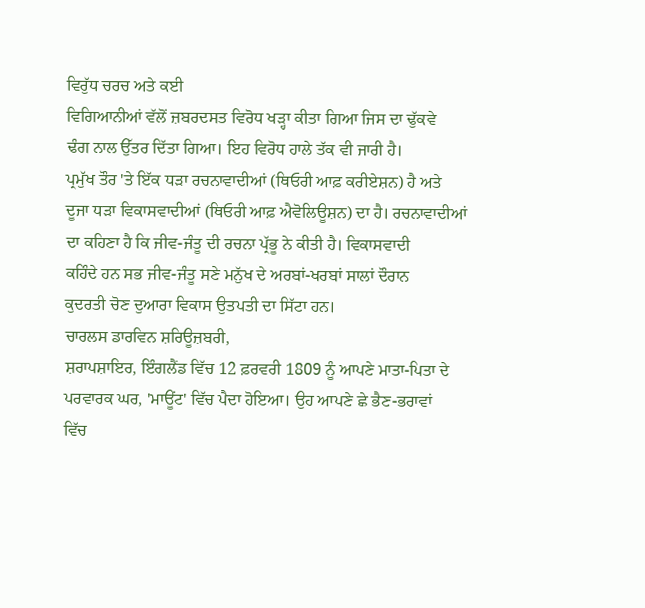ਵਿਰੁੱਧ ਚਰਚ ਅਤੇ ਕਈ
ਵਿਗਿਆਨੀਆਂ ਵੱਲੋਂ ਜ਼ਬਰਦਸਤ ਵਿਰੋਧ ਖੜ੍ਹਾ ਕੀਤਾ ਗਿਆ ਜਿਸ ਦਾ ਢੁੱਕਵੇ
ਢੰਗ ਨਾਲ ਉੱਤਰ ਦਿੱਤਾ ਗਿਆ। ਇਹ ਵਿਰੋਧ ਹਾਲੇ ਤੱਕ ਵੀ ਜਾਰੀ ਹੈ।
ਪ੍ਰਮੁੱਖ ਤੌਰ 'ਤੇ ਇੱਕ ਧੜਾ ਰਚਨਾਵਾਦੀਆਂ (ਥਿਓਰੀ ਆਫ਼ ਕਰੀਏਸ਼ਨ) ਹੈ ਅਤੇ
ਦੂਜਾ ਧੜਾ ਵਿਕਾਸਵਾਦੀਆਂ (ਥਿਓਰੀ ਆਫ਼ ਐਵੋਲਿਊਸ਼ਨ) ਦਾ ਹੈ। ਰਚਨਾਵਾਦੀਆਂ
ਦਾ ਕਹਿਣਾ ਹੈ ਕਿ ਜੀਵ-ਜੰਤੂ ਦੀ ਰਚਨਾ ਪ੍ਰੱਭੂ ਨੇ ਕੀਤੀ ਹੈ। ਵਿਕਾਸਵਾਦੀ
ਕਹਿੰਦੇ ਹਨ ਸਭ ਜੀਵ-ਜੰਤੂ ਸਣੇ ਮਨੁੱਖ ਦੇ ਅਰਬਾਂ-ਖਰਬਾਂ ਸਾਲਾਂ ਦੌਰਾਨ
ਕੁਦਰਤੀ ਚੋਣ ਦੁਆਰਾ ਵਿਕਾਸ ਉਤਪਤੀ ਦਾ ਸਿੱਟਾ ਹਨ।
ਚਾਰਲਸ ਡਾਰਵਿਨ ਸ਼ਰਿਊਜ਼ਬਰੀ,
ਸ਼ਰਾਪਸ਼ਾਇਰ, ਇੰਗਲੈਂਡ ਵਿੱਚ 12 ਫ਼ਰਵਰੀ 1809 ਨੂੰ ਆਪਣੇ ਮਾਤਾ-ਪਿਤਾ ਦੇ
ਪਰਵਾਰਕ ਘਰ, 'ਮਾਊਂਟ' ਵਿੱਚ ਪੈਦਾ ਹੋਇਆ। ਉਹ ਆਪਣੇ ਛੇ ਭੈਣ-ਭਰਾਵਾਂ
ਵਿੱਚ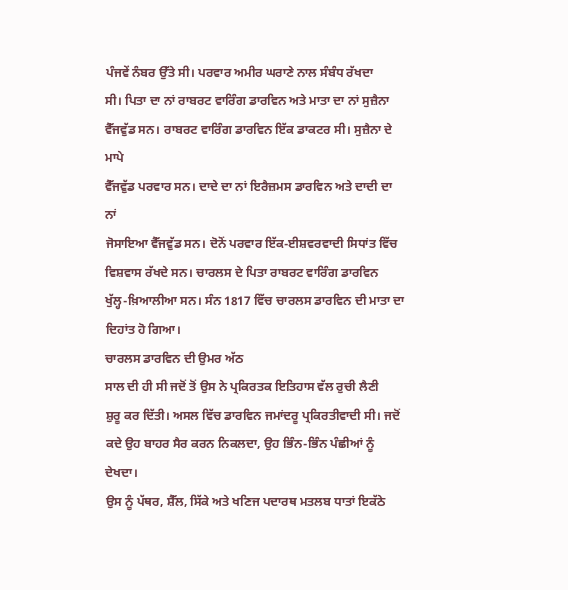ਪੰਜਵੇਂ ਨੰਬਰ ਉੱਤੇ ਸੀ। ਪਰਵਾਰ ਅਮੀਰ ਘਰਾਣੇ ਨਾਲ ਸੰਬੰਧ ਰੱਖਦਾ
ਸੀ। ਪਿਤਾ ਦਾ ਨਾਂ ਰਾਬਰਟ ਵਾਰਿੰਗ ਡਾਰਵਿਨ ਅਤੇ ਮਾਤਾ ਦਾ ਨਾਂ ਸੁਜ਼ੈਨਾ
ਵੈੱਜਵੁੱਡ ਸਨ। ਰਾਬਰਟ ਵਾਰਿੰਗ ਡਾਰਵਿਨ ਇੱਕ ਡਾਕਟਰ ਸੀ। ਸੁਜ਼ੈਨਾ ਦੇ ਮਾਪੇ
ਵੈੱਜਵੁੱਡ ਪਰਵਾਰ ਸਨ। ਦਾਦੇ ਦਾ ਨਾਂ ਇਰੈਜ਼ਮਸ ਡਾਰਵਿਨ ਅਤੇ ਦਾਦੀ ਦਾ ਨਾਂ
ਜੋਸਾਇਆ ਵੈੱਜਵੁੱਡ ਸਨ। ਦੋਨੋਂ ਪਰਵਾਰ ਇੱਕ-ਈਸ਼ਵਰਵਾਦੀ ਸਿਧਾਂਤ ਵਿੱਚ
ਵਿਸ਼ਵਾਸ ਰੱਖਦੇ ਸਨ। ਚਾਰਲਸ ਦੇ ਪਿਤਾ ਰਾਬਰਟ ਵਾਰਿੰਗ ਡਾਰਵਿਨ
ਖੁੱਲ੍ਹ-ਖ਼ਿਆਲੀਆ ਸਨ। ਸੰਨ 1817 ਵਿੱਚ ਚਾਰਲਸ ਡਾਰਵਿਨ ਦੀ ਮਾਤਾ ਦਾ
ਦਿਹਾਂਤ ਹੋ ਗਿਆ।
ਚਾਰਲਸ ਡਾਰਵਿਨ ਦੀ ਉਮਰ ਅੱਠ
ਸਾਲ ਦੀ ਹੀ ਸੀ ਜਦੋਂ ਤੋਂ ਉਸ ਨੇ ਪ੍ਰਕਿਰਤਕ ਇਤਿਹਾਸ ਵੱਲ ਰੁਚੀ ਲੈਣੀ
ਸ਼ੁਰੂ ਕਰ ਦਿੱਤੀ। ਅਸਲ ਵਿੱਚ ਡਾਰਵਿਨ ਜਮਾਂਦਰੂ ਪ੍ਰਕਿਰਤੀਵਾਦੀ ਸੀ। ਜਦੋਂ
ਕਦੇ ਉਹ ਬਾਹਰ ਸੈਰ ਕਰਨ ਨਿਕਲਦਾ, ਉਹ ਭਿੰਨ-ਭਿੰਨ ਪੰਛੀਆਂ ਨੂੰ ਦੇਖਦਾ।
ਉਸ ਨੂੰ ਪੱਥਰ, ਸ਼ੈੱਲ, ਸਿੱਕੇ ਅਤੇ ਖਣਿਜ ਪਦਾਰਥ ਮਤਲਬ ਧਾਤਾਂ ਇਕੱਠੇ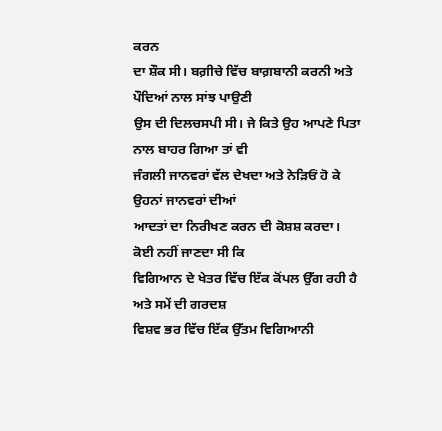ਕਰਨ
ਦਾ ਸ਼ੌਕ ਸੀ। ਬਗ਼ੀਚੇ ਵਿੱਚ ਬਾਗ਼ਬਾਨੀ ਕਰਨੀ ਅਤੇ ਪੌਦਿਆਂ ਨਾਲ ਸਾਂਝ ਪਾਉਣੀ
ਉਸ ਦੀ ਦਿਲਚਸਪੀ ਸੀ। ਜੇ ਕਿਤੇ ਉਹ ਆਪਣੇ ਪਿਤਾ ਨਾਲ ਬਾਹਰ ਗਿਆ ਤਾਂ ਵੀ
ਜੰਗਲੀ ਜਾਨਵਰਾਂ ਵੱਲ ਦੇਖਦਾ ਅਤੇ ਨੇੜਿਓਂ ਹੋ ਕੇ ਉਹਨਾਂ ਜਾਨਵਰਾਂ ਦੀਆਂ
ਆਦਤਾਂ ਦਾ ਨਿਰੀਖਣ ਕਰਨ ਦੀ ਕੋਸ਼ਸ਼ ਕਰਦਾ। ਕੋਈ ਨਹੀਂ ਜਾਣਦਾ ਸੀ ਕਿ
ਵਿਗਿਆਨ ਦੇ ਖੇਤਰ ਵਿੱਚ ਇੱਕ ਕੋਂਪਲ ਉੱਗ ਰਹੀ ਹੈ ਅਤੇ ਸਮੇਂ ਦੀ ਗਰਦਸ਼
ਵਿਸ਼ਵ ਭਰ ਵਿੱਚ ਇੱਕ ਉੱਤਮ ਵਿਗਿਆਨੀ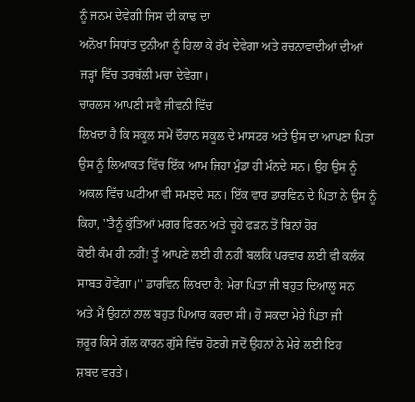ਨੂੰ ਜਨਮ ਦੇਵੇਗੀ ਜਿਸ ਦੀ ਕਾਢ ਦਾ
ਅਨੋਖਾ ਸਿਧਾਂਤ ਦੁਨੀਆ ਨੂੰ ਹਿਲਾ ਕੇ ਰੱਖ ਦੇਵੇਗਾ ਅਤੇ ਰਚਨਾਵਾਦੀਆਂ ਦੀਆਂ
ਜੜ੍ਹਾਂ ਵਿੱਚ ਤਰਥੱਲੀ ਮਚਾ ਦੇਵੇਗਾ।
ਚਾਰਲਸ ਆਪਣੀ ਸਵੈ ਜੀਵਨੀ ਵਿੱਚ
ਲਿਖਦਾ ਹੈ ਕਿ ਸਕੂਲ ਸਮੇਂ ਦੌਰਾਨ ਸਕੂਲ ਦੇ ਮਾਸਟਰ ਅਤੇ ਉਸ ਦਾ ਆਪਣਾ ਪਿਤਾ
ਉਸ ਨੂੰ ਲਿਆਕਤ ਵਿੱਚ ਇੱਕ ਆਮ ਜਿਹਾ ਮੁੰਡਾ ਹੀ ਮੰਨਦੇ ਸਨ। ਉਹ ਉਸ ਨੂੰ
ਅਕਲ ਵਿੱਚ ਘਟੀਆ ਵੀ ਸਮਝਦੇ ਸਨ। ਇੱਕ ਵਾਰ ਡਾਰਵਿਨ ਦੇ ਪਿਤਾ ਨੇ ਉਸ ਨੂੰ
ਕਿਹਾ, ''ਤੈਨੂੰ ਕੁੱਤਿਆਂ ਮਗਰ ਫਿਰਨ ਅਤੇ ਚੂਹੇ ਫੜਨ ਤੋਂ ਬਿਨਾਂ ਹੋਰ
ਕੋਈ ਕੰਮ ਹੀ ਨਹੀਂ! ਤੂੰ ਆਪਣੇ ਲਈ ਹੀ ਨਹੀਂ ਬਲਕਿ ਪਰਵਾਰ ਲਈ ਵੀ ਕਲੰਕ
ਸਾਬਤ ਹੋਵੇਂਗਾ।'' ਡਾਰਵਿਨ ਲਿਖਦਾ ਹੈ: ਮੇਰਾ ਪਿਤਾ ਜੀ ਬਹੁਤ ਦਿਆਲੂ ਸਨ
ਅਤੇ ਮੈਂ ਉਹਨਾਂ ਨਾਲ ਬਹੁਤ ਪਿਆਰ ਕਰਦਾ ਸੀ। ਹੋ ਸਕਦਾ ਮੇਰੇ ਪਿਤਾ ਜੀ
ਜ਼ਰੂਰ ਕਿਸੇ ਗੱਲ ਕਾਰਨ ਗੁੱਸੇ ਵਿੱਚ ਹੋਣਗੇ ਜਦੋਂ ਉਹਨਾਂ ਨੇ ਮੇਰੇ ਲਈ ਇਹ
ਸ਼ਬਦ ਵਰਤੇ।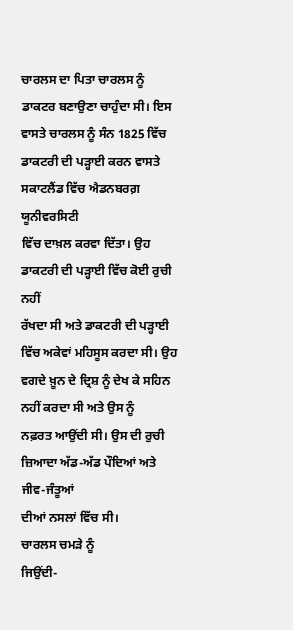ਚਾਰਲਸ ਦਾ ਪਿਤਾ ਚਾਰਲਸ ਨੂੰ
ਡਾਕਟਰ ਬਣਾਉਣਾ ਚਾਹੁੰਦਾ ਸੀ। ਇਸ ਵਾਸਤੇ ਚਾਰਲਸ ਨੂੰ ਸੰਨ 1825 ਵਿੱਚ
ਡਾਕਟਰੀ ਦੀ ਪੜ੍ਹਾਈ ਕਰਨ ਵਾਸਤੇ ਸਕਾਟਲੈਂਡ ਵਿੱਚ ਐਡਨਬਰਗ਼ ਯੂਨੀਵਰਸਿਟੀ
ਵਿੱਚ ਦਾਖ਼ਲ ਕਰਵਾ ਦਿੱਤਾ। ਉਹ ਡਾਕਟਰੀ ਦੀ ਪੜ੍ਹਾਈ ਵਿੱਚ ਕੋਈ ਰੁਚੀ ਨਹੀਂ
ਰੱਖਦਾ ਸੀ ਅਤੇ ਡਾਕਟਰੀ ਦੀ ਪੜ੍ਹਾਈ ਵਿੱਚ ਅਕੇਵਾਂ ਮਹਿਸੂਸ ਕਰਦਾ ਸੀ। ਉਹ
ਵਗਦੇ ਖ਼ੂਨ ਦੇ ਦ੍ਰਿਸ਼ ਨੂੰ ਦੇਖ ਕੇ ਸਹਿਨ ਨਹੀਂ ਕਰਦਾ ਸੀ ਅਤੇ ਉਸ ਨੂੰ
ਨਫ਼ਰਤ ਆਉਂਦੀ ਸੀ। ਉਸ ਦੀ ਰੁਚੀ ਜ਼ਿਆਦਾ ਅੱਡ-ਅੱਡ ਪੌਦਿਆਂ ਅਤੇ ਜੀਵ-ਜੰਤੂਆਂ
ਦੀਆਂ ਨਸਲਾਂ ਵਿੱਚ ਸੀ।
ਚਾਰਲਸ ਚਮੜੇ ਨੂੰ
ਜਿਉਂਦੀ-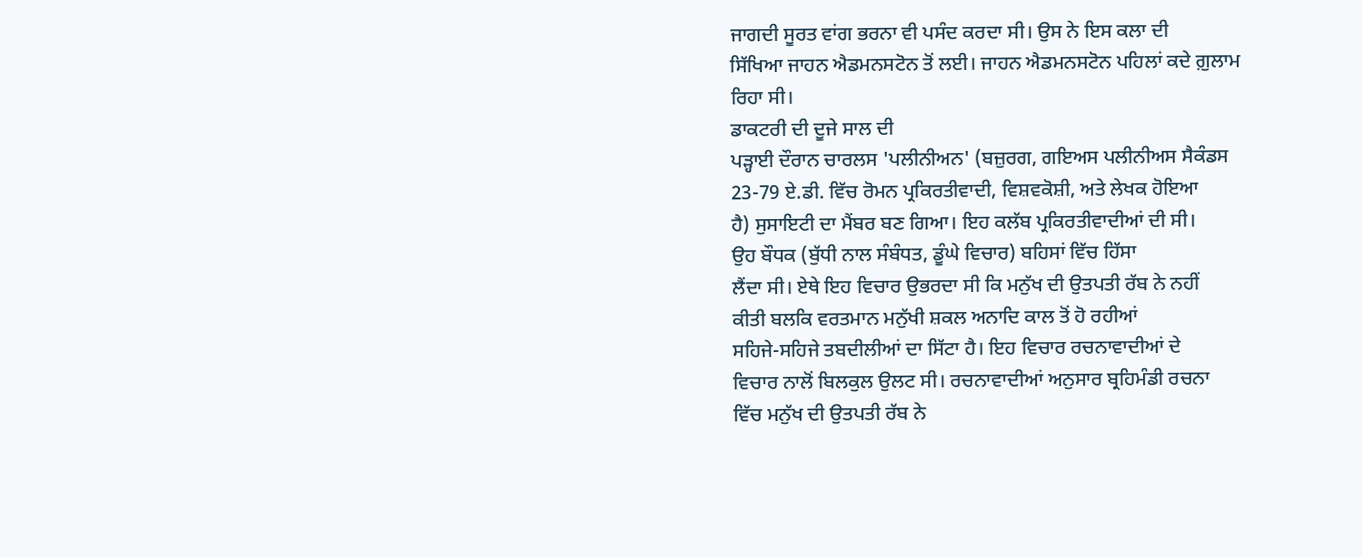ਜਾਗਦੀ ਸੂਰਤ ਵਾਂਗ ਭਰਨਾ ਵੀ ਪਸੰਦ ਕਰਦਾ ਸੀ। ਉਸ ਨੇ ਇਸ ਕਲਾ ਦੀ
ਸਿੱਖਿਆ ਜਾਹਨ ਐਡਮਨਸਟੋਨ ਤੋਂ ਲਈ। ਜਾਹਨ ਐਡਮਨਸਟੋਨ ਪਹਿਲਾਂ ਕਦੇ ਗ਼ੁਲਾਮ
ਰਿਹਾ ਸੀ।
ਡਾਕਟਰੀ ਦੀ ਦੂਜੇ ਸਾਲ ਦੀ
ਪੜ੍ਹਾਈ ਦੌਰਾਨ ਚਾਰਲਸ 'ਪਲੀਨੀਅਨ' (ਬਜ਼ੁਰਗ, ਗਇਅਸ ਪਲੀਨੀਅਸ ਸੈਕੰਡਸ
23-79 ਏ.ਡੀ. ਵਿੱਚ ਰੋਮਨ ਪ੍ਰਕਿਰਤੀਵਾਦੀ, ਵਿਸ਼ਵਕੋਸ਼ੀ, ਅਤੇ ਲੇਖਕ ਹੋਇਆ
ਹੈ) ਸੁਸਾਇਟੀ ਦਾ ਮੈਂਬਰ ਬਣ ਗਿਆ। ਇਹ ਕਲੱਬ ਪ੍ਰਕਿਰਤੀਵਾਦੀਆਂ ਦੀ ਸੀ।
ਉਹ ਬੌਧਕ (ਬੁੱਧੀ ਨਾਲ ਸੰਬੰਧਤ, ਡੂੰਘੇ ਵਿਚਾਰ) ਬਹਿਸਾਂ ਵਿੱਚ ਹਿੱਸਾ
ਲੈਂਦਾ ਸੀ। ਏਥੇ ਇਹ ਵਿਚਾਰ ਉਭਰਦਾ ਸੀ ਕਿ ਮਨੁੱਖ ਦੀ ਉਤਪਤੀ ਰੱਬ ਨੇ ਨਹੀਂ
ਕੀਤੀ ਬਲਕਿ ਵਰਤਮਾਨ ਮਨੁੱਖੀ ਸ਼ਕਲ ਅਨਾਦਿ ਕਾਲ ਤੋਂ ਹੋ ਰਹੀਆਂ
ਸਹਿਜੇ-ਸਹਿਜੇ ਤਬਦੀਲੀਆਂ ਦਾ ਸਿੱਟਾ ਹੈ। ਇਹ ਵਿਚਾਰ ਰਚਨਾਵਾਦੀਆਂ ਦੇ
ਵਿਚਾਰ ਨਾਲੋਂ ਬਿਲਕੁਲ ਉਲਟ ਸੀ। ਰਚਨਾਵਾਦੀਆਂ ਅਨੁਸਾਰ ਬ੍ਰਹਿਮੰਡੀ ਰਚਨਾ
ਵਿੱਚ ਮਨੁੱਖ ਦੀ ਉਤਪਤੀ ਰੱਬ ਨੇ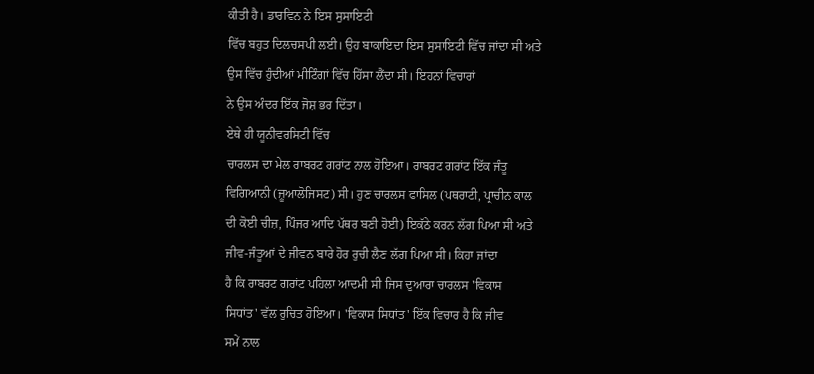ਕੀਤੀ ਹੈ। ਡਾਰਵਿਨ ਨੇ ਇਸ ਸੁਸਾਇਟੀ
ਵਿੱਚ ਬਹੁਤ ਦਿਲਚਸਪੀ ਲਈ। ਉਹ ਬਾਕਾਇਦਾ ਇਸ ਸੁਸਾਇਟੀ ਵਿੱਚ ਜਾਂਦਾ ਸੀ ਅਤੇ
ਉਸ ਵਿੱਚ ਹੁੰਦੀਆਂ ਮੀਟਿੰਗਾਂ ਵਿੱਚ ਹਿੱਸਾ ਲੈਂਦਾ ਸੀ। ਇਹਨਾਂ ਵਿਚਾਰਾਂ
ਨੇ ਉਸ ਅੰਦਰ ਇੱਕ ਜੋਸ਼ ਭਰ ਦਿੱਤਾ।
ਏਥੇ ਹੀ ਯੂਨੀਵਰਸਿਟੀ ਵਿੱਚ
ਚਾਰਲਸ ਦਾ ਮੇਲ ਰਾਬਰਟ ਗਰਾਂਟ ਨਾਲ ਹੋਇਆ। ਰਾਬਰਟ ਗਰਾਂਟ ਇੱਕ ਜੰਤੂ
ਵਿਗਿਆਨੀ (ਜ਼ੂਆਲੋਜਿਸਟ) ਸੀ। ਹੁਣ ਚਾਰਲਸ ਫਾਸਿਲ (ਪਥਰਾਟੀ, ਪ੍ਰਾਚੀਨ ਕਾਲ
ਦੀ ਕੋਈ ਚੀਜ਼, ਪਿੰਜਰ ਆਦਿ ਪੱਥਰ ਬਣੀ ਹੋਈ) ਇਕੱਠੇ ਕਰਨ ਲੱਗ ਪਿਆ ਸੀ ਅਤੇ
ਜੀਵ-ਜੰਤੂਆਂ ਦੇ ਜੀਵਨ ਬਾਰੇ ਹੋਰ ਰੁਚੀ ਲੈਣ ਲੱਗ ਪਿਆ ਸੀ। ਕਿਹਾ ਜਾਂਦਾ
ਹੈ ਕਿ ਰਾਬਰਟ ਗਰਾਂਟ ਪਹਿਲਾ ਆਦਮੀ ਸੀ ਜਿਸ ਦੁਆਰਾ ਚਾਰਲਸ 'ਵਿਕਾਸ
ਸਿਧਾਂਤ' ਵੱਲ ਰੁਚਿਤ ਹੋਇਆ। 'ਵਿਕਾਸ ਸਿਧਾਂਤ' ਇੱਕ ਵਿਚਾਰ ਹੈ ਕਿ ਜੀਵ
ਸਮੇਂ ਨਾਲ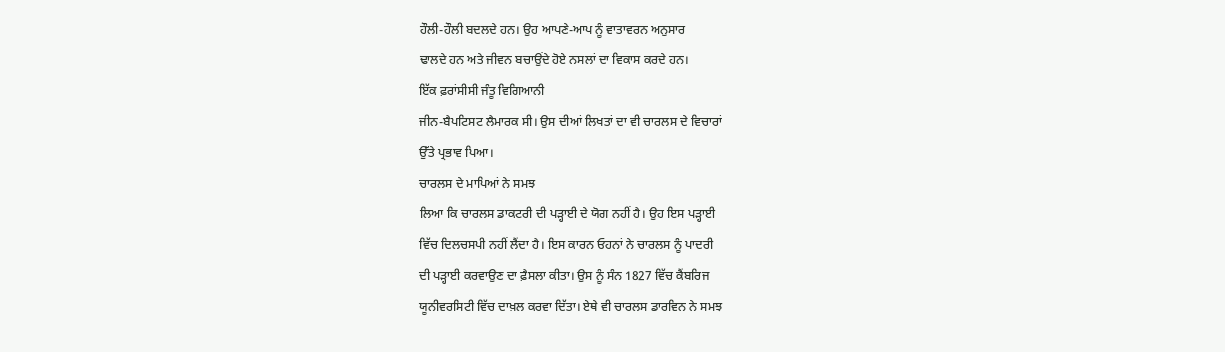ਹੌਲੀ-ਹੌਲੀ ਬਦਲਦੇ ਹਨ। ਉਹ ਆਪਣੇ-ਆਪ ਨੂੰ ਵਾਤਾਵਰਨ ਅਨੁਸਾਰ
ਢਾਲਦੇ ਹਨ ਅਤੇ ਜੀਵਨ ਬਚਾਉਂਦੇ ਹੋਏ ਨਸਲਾਂ ਦਾ ਵਿਕਾਸ ਕਰਦੇ ਹਨ।
ਇੱਕ ਫ਼ਰਾਂਸੀਸੀ ਜੰਤੂ ਵਿਗਿਆਨੀ
ਜੀਨ-ਬੈਪਟਿਸਟ ਲੈਮਾਰਕ ਸੀ। ਉਸ ਦੀਆਂ ਲਿਖਤਾਂ ਦਾ ਵੀ ਚਾਰਲਸ ਦੇ ਵਿਚਾਰਾਂ
ਉੱਤੇ ਪ੍ਰਭਾਵ ਪਿਆ।
ਚਾਰਲਸ ਦੇ ਮਾਪਿਆਂ ਨੇ ਸਮਝ
ਲਿਆ ਕਿ ਚਾਰਲਸ ਡਾਕਟਰੀ ਦੀ ਪੜ੍ਹਾਈ ਦੇ ਯੋਗ ਨਹੀਂ ਹੈ। ਉਹ ਇਸ ਪੜ੍ਹਾਈ
ਵਿੱਚ ਦਿਲਚਸਪੀ ਨਹੀਂ ਲੈਂਦਾ ਹੈ। ਇਸ ਕਾਰਨ ਓਹਨਾਂ ਨੇ ਚਾਰਲਸ ਨੂੰ ਪਾਦਰੀ
ਦੀ ਪੜ੍ਹਾਈ ਕਰਵਾਉਣ ਦਾ ਫ਼ੈਸਲਾ ਕੀਤਾ। ਉਸ ਨੂੰ ਸੰਨ 1827 ਵਿੱਚ ਕੈਂਬਰਿਜ
ਯੂਨੀਵਰਸਿਟੀ ਵਿੱਚ ਦਾਖ਼ਲ ਕਰਵਾ ਦਿੱਤਾ। ਏਥੇ ਵੀ ਚਾਰਲਸ ਡਾਰਵਿਨ ਨੇ ਸਮਝ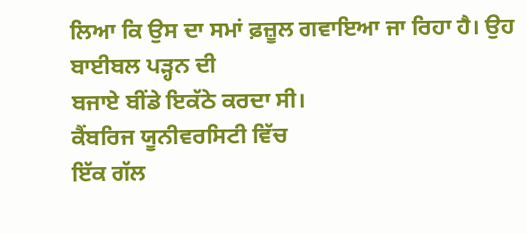ਲਿਆ ਕਿ ਉਸ ਦਾ ਸਮਾਂ ਫ਼ਜ਼ੂਲ ਗਵਾਇਆ ਜਾ ਰਿਹਾ ਹੈ। ਉਹ ਬਾਈਬਲ ਪੜ੍ਹਨ ਦੀ
ਬਜਾਏ ਬੀਂਡੇ ਇਕੱਠੇ ਕਰਦਾ ਸੀ।
ਕੈਂਬਰਿਜ ਯੂਨੀਵਰਸਿਟੀ ਵਿੱਚ
ਇੱਕ ਗੱਲ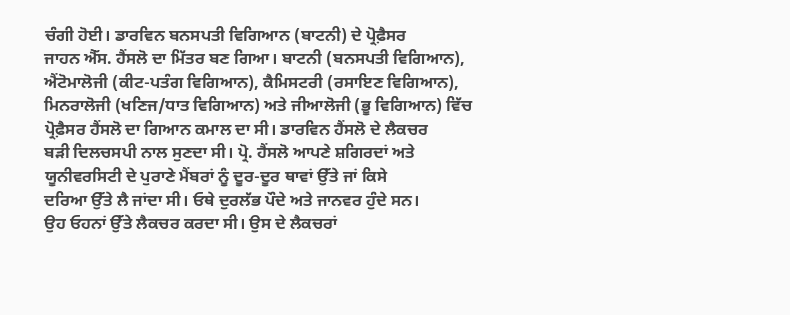ਚੰਗੀ ਹੋਈ। ਡਾਰਵਿਨ ਬਨਸਪਤੀ ਵਿਗਿਆਨ (ਬਾਟਨੀ) ਦੇ ਪ੍ਰੋਫ਼ੈਸਰ
ਜਾਹਨ ਐੱਸ. ਹੈਂਸਲੋ ਦਾ ਮਿੱਤਰ ਬਣ ਗਿਆ। ਬਾਟਨੀ (ਬਨਸਪਤੀ ਵਿਗਿਆਨ),
ਐਂਟੋਮਾਲੋਜੀ (ਕੀਟ-ਪਤੰਗ ਵਿਗਿਆਨ), ਕੈਮਿਸਟਰੀ (ਰਸਾਇਣ ਵਿਗਿਆਨ),
ਮਿਨਰਾਲੋਜੀ (ਖਣਿਜ/ਧਾਤ ਵਿਗਿਆਨ) ਅਤੇ ਜੀਆਲੋਜੀ (ਭੂ ਵਿਗਿਆਨ) ਵਿੱਚ
ਪ੍ਰੋਫ਼ੈਸਰ ਹੈਂਸਲੋ ਦਾ ਗਿਆਨ ਕਮਾਲ ਦਾ ਸੀ। ਡਾਰਵਿਨ ਹੈਂਸਲੋ ਦੇ ਲੈਕਚਰ
ਬੜੀ ਦਿਲਚਸਪੀ ਨਾਲ ਸੁਣਦਾ ਸੀ। ਪ੍ਰੋ. ਹੈਂਸਲੋ ਆਪਣੇ ਸ਼ਗਿਰਦਾਂ ਅਤੇ
ਯੂਨੀਵਰਸਿਟੀ ਦੇ ਪੁਰਾਣੇ ਮੈਂਬਰਾਂ ਨੂੰ ਦੂਰ-ਦੂਰ ਥਾਵਾਂ ਉੱਤੇ ਜਾਂ ਕਿਸੇ
ਦਰਿਆ ਉੱਤੇ ਲੈ ਜਾਂਦਾ ਸੀ। ਓਥੇ ਦੁਰਲੱਭ ਪੌਦੇ ਅਤੇ ਜਾਨਵਰ ਹੁੰਦੇ ਸਨ।
ਉਹ ਓਹਨਾਂ ਉੱਤੇ ਲੈਕਚਰ ਕਰਦਾ ਸੀ। ਉਸ ਦੇ ਲੈਕਚਰਾਂ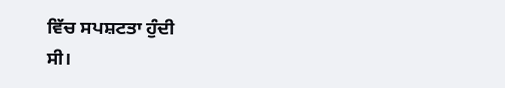ਵਿੱਚ ਸਪਸ਼ਟਤਾ ਹੁੰਦੀ
ਸੀ।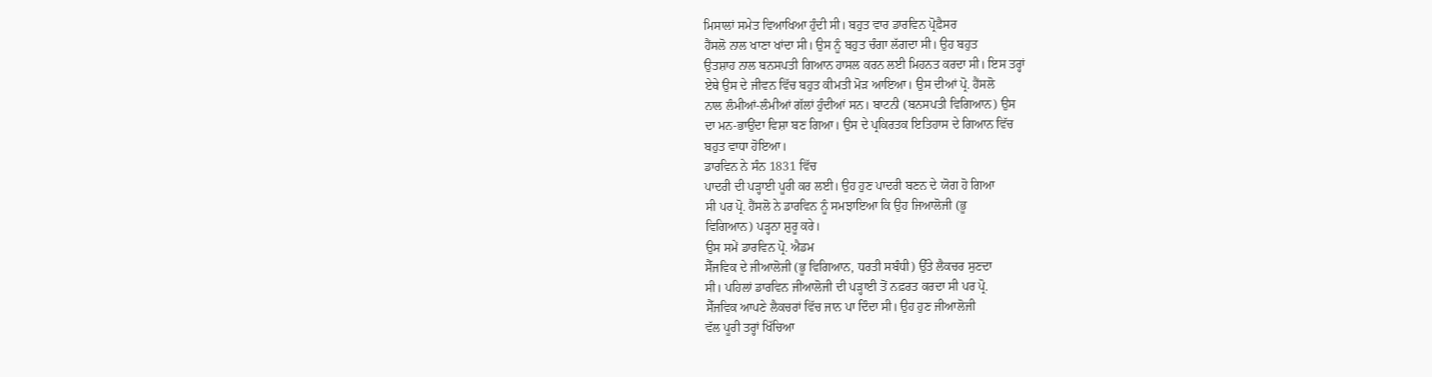ਮਿਸਾਲਾਂ ਸਮੇਤ ਵਿਆਖਿਆ ਹੁੰਦੀ ਸੀ। ਬਹੁਤ ਵਾਰ ਡਾਰਵਿਨ ਪ੍ਰੋਫ਼ੈਸਰ
ਹੈਂਸਲੋ ਨਾਲ ਖਾਣਾ ਖਾਂਦਾ ਸੀ। ਉਸ ਨੂੰ ਬਹੁਤ ਚੰਗਾ ਲੱਗਦਾ ਸੀ। ਉਹ ਬਹੁਤ
ਉਤਸ਼ਾਹ ਨਾਲ ਬਨਸਪਤੀ ਗਿਆਨ ਹਾਸਲ ਕਰਨ ਲਈ ਮਿਹਨਤ ਕਰਦਾ ਸੀ। ਇਸ ਤਰ੍ਹਾਂ
ਏਥੇ ਉਸ ਦੇ ਜੀਵਨ ਵਿੱਚ ਬਹੁਤ ਕੀਮਤੀ ਮੋੜ ਆਇਆ। ਉਸ ਦੀਆਂ ਪ੍ਰੋ. ਹੈਂਸਲੋ
ਨਾਲ ਲੰਮੀਆਂ-ਲੰਮੀਆਂ ਗੱਲਾਂ ਹੁੰਦੀਆਂ ਸਨ। ਬਾਟਨੀ (ਬਨਸਪਤੀ ਵਿਗਿਆਨ) ਉਸ
ਦਾ ਮਨ-ਭਾਉਂਦਾ ਵਿਸ਼ਾ ਬਣ ਗਿਆ। ਉਸ ਦੇ ਪ੍ਰਕਿਰਤਕ ਇਤਿਹਾਸ ਦੇ ਗਿਆਨ ਵਿੱਚ
ਬਹੁਤ ਵਾਧਾ ਹੋਇਆ।
ਡਾਰਵਿਨ ਨੇ ਸੰਨ 1831 ਵਿੱਚ
ਪਾਦਰੀ ਦੀ ਪੜ੍ਹਾਈ ਪੂਰੀ ਕਰ ਲਈ। ਉਹ ਹੁਣ ਪਾਦਰੀ ਬਣਨ ਦੇ ਯੋਗ ਹੋ ਗਿਆ
ਸੀ ਪਰ ਪ੍ਰੋ. ਹੈਂਸਲੋ ਨੇ ਡਾਰਵਿਨ ਨੂੰ ਸਮਝਾਇਆ ਕਿ ਉਹ ਜਿਆਲੋਜੀ (ਭੂ
ਵਿਗਿਆਨ) ਪੜ੍ਹਨਾ ਸ਼ੁਰੂ ਕਰੇ।
ਉਸ ਸਮੇਂ ਡਾਰਵਿਨ ਪ੍ਰੋ. ਐਡਮ
ਸੈੱਜਵਿਕ ਦੇ ਜੀਆਲੋਜੀ (ਭੂ ਵਿਗਿਆਨ, ਧਰਤੀ ਸਬੰਧੀ) ਉੱਤੇ ਲੈਕਚਰ ਸੁਣਦਾ
ਸੀ। ਪਹਿਲਾਂ ਡਾਰਵਿਨ ਜੀਆਲੋਜੀ ਦੀ ਪੜ੍ਹਾਈ ਤੋਂ ਨਫ਼ਰਤ ਕਰਦਾ ਸੀ ਪਰ ਪ੍ਰੋ.
ਸੈੱਜਵਿਕ ਆਪਣੇ ਲੈਕਚਰਾਂ ਵਿੱਚ ਜਾਨ ਪਾ ਦਿੰਦਾ ਸੀ। ਉਹ ਹੁਣ ਜੀਆਲੋਜੀ
ਵੱਲ ਪੂਰੀ ਤਰ੍ਹਾਂ ਖਿੱਚਿਆ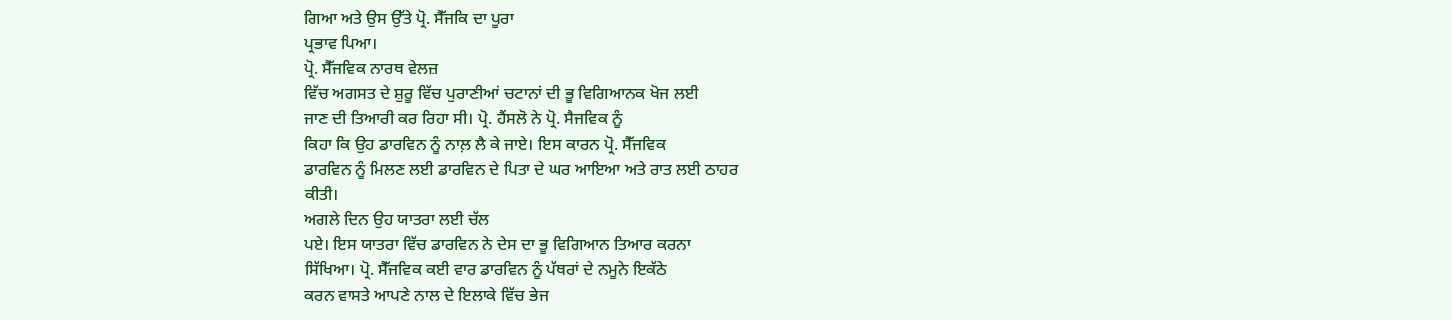ਗਿਆ ਅਤੇ ਉਸ ਉੱਤੇ ਪ੍ਰੋ. ਸੈੱਜਕਿ ਦਾ ਪੂਰਾ
ਪ੍ਰਭਾਵ ਪਿਆ।
ਪ੍ਰੋ. ਸੈੱਜਵਿਕ ਨਾਰਥ ਵੇਲਜ਼
ਵਿੱਚ ਅਗਸਤ ਦੇ ਸ਼ੁਰੂ ਵਿੱਚ ਪੁਰਾਣੀਆਂ ਚਟਾਨਾਂ ਦੀ ਭੂ ਵਿਗਿਆਨਕ ਖੋਜ ਲਈ
ਜਾਣ ਦੀ ਤਿਆਰੀ ਕਰ ਰਿਹਾ ਸੀ। ਪ੍ਰੋ. ਹੈਂਸਲੋ ਨੇ ਪ੍ਰੋ. ਸੈਜਵਿਕ ਨੂੰ
ਕਿਹਾ ਕਿ ਉਹ ਡਾਰਵਿਨ ਨੂੰ ਨਾਲ਼ ਲੈ ਕੇ ਜਾਏ। ਇਸ ਕਾਰਨ ਪ੍ਰੋ. ਸੈੱਜਵਿਕ
ਡਾਰਵਿਨ ਨੂੰ ਮਿਲਣ ਲਈ ਡਾਰਵਿਨ ਦੇ ਪਿਤਾ ਦੇ ਘਰ ਆਇਆ ਅਤੇ ਰਾਤ ਲਈ ਠਾਹਰ
ਕੀਤੀ।
ਅਗਲੇ ਦਿਨ ਉਹ ਯਾਤਰਾ ਲਈ ਚੱਲ
ਪਏ। ਇਸ ਯਾਤਰਾ ਵਿੱਚ ਡਾਰਵਿਨ ਨੇ ਦੇਸ ਦਾ ਭੂ ਵਿਗਿਆਨ ਤਿਆਰ ਕਰਨਾ
ਸਿੱਖਿਆ। ਪ੍ਰੋ. ਸੈੱਜਵਿਕ ਕਈ ਵਾਰ ਡਾਰਵਿਨ ਨੂੰ ਪੱਥਰਾਂ ਦੇ ਨਮੂਨੇ ਇਕੱਠੇ
ਕਰਨ ਵਾਸਤੇ ਆਪਣੇ ਨਾਲ ਦੇ ਇਲਾਕੇ ਵਿੱਚ ਭੇਜ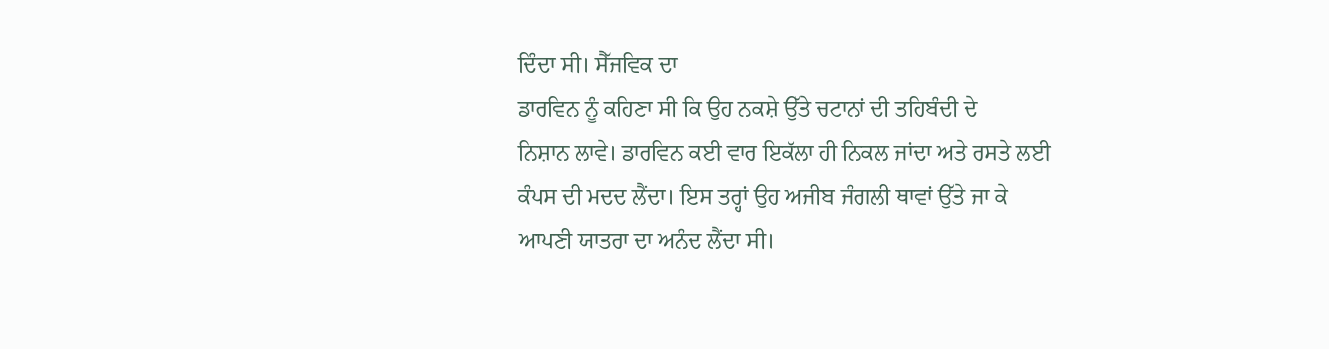ਦਿੰਦਾ ਸੀ। ਸੈੱਜਵਿਕ ਦਾ
ਡਾਰਵਿਨ ਨੂੰ ਕਹਿਣਾ ਸੀ ਕਿ ਉਹ ਨਕਸ਼ੇ ਉੱਤੇ ਚਟਾਨਾਂ ਦੀ ਤਹਿਬੰਦੀ ਦੇ
ਨਿਸ਼ਾਨ ਲਾਵੇ। ਡਾਰਵਿਨ ਕਈ ਵਾਰ ਇਕੱਲਾ ਹੀ ਨਿਕਲ ਜਾਂਦਾ ਅਤੇ ਰਸਤੇ ਲਈ
ਕੰਪਸ ਦੀ ਮਦਦ ਲੈਂਦਾ। ਇਸ ਤਰ੍ਹਾਂ ਉਹ ਅਜੀਬ ਜੰਗਲੀ ਥਾਵਾਂ ਉੱਤੇ ਜਾ ਕੇ
ਆਪਣੀ ਯਾਤਰਾ ਦਾ ਅਨੰਦ ਲੈਂਦਾ ਸੀ।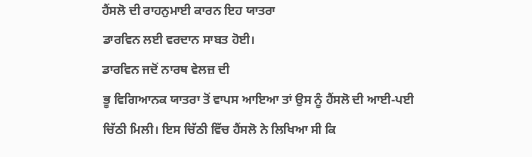ਹੈਂਸਲੋ ਦੀ ਰਾਹਨੁਮਾਈ ਕਾਰਨ ਇਹ ਯਾਤਰਾ
ਡਾਰਵਿਨ ਲਈ ਵਰਦਾਨ ਸਾਬਤ ਹੋਈ।
ਡਾਰਵਿਨ ਜਦੋਂ ਨਾਰਥ ਵੇਲਜ਼ ਦੀ
ਭੂ ਵਿਗਿਆਨਕ ਯਾਤਰਾ ਤੋਂ ਵਾਪਸ ਆਇਆ ਤਾਂ ਉਸ ਨੂੰ ਹੈਂਸਲੋ ਦੀ ਆਈ-ਪਈ
ਚਿੱਠੀ ਮਿਲੀ। ਇਸ ਚਿੱਠੀ ਵਿੱਚ ਹੈਂਸਲੋ ਨੇ ਲਿਖਿਆ ਸੀ ਕਿ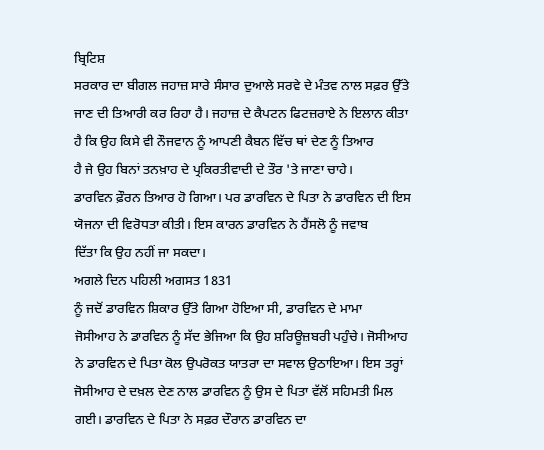ਬ੍ਰਿਟਿਸ਼
ਸਰਕਾਰ ਦਾ ਬੀਗਲ ਜਹਾਜ਼ ਸਾਰੇ ਸੰਸਾਰ ਦੁਆਲੇ ਸਰਵੇ ਦੇ ਮੰਤਵ ਨਾਲ ਸਫ਼ਰ ਉੱਤੇ
ਜਾਣ ਦੀ ਤਿਆਰੀ ਕਰ ਰਿਹਾ ਹੈ। ਜਹਾਜ਼ ਦੇ ਕੈਪਟਨ ਫਿਟਜ਼ਰਾਏ ਨੇ ਇਲਾਨ ਕੀਤਾ
ਹੈ ਕਿ ਉਹ ਕਿਸੇ ਵੀ ਨੌਜਵਾਨ ਨੂੰ ਆਪਣੀ ਕੈਬਨ ਵਿੱਚ ਥਾਂ ਦੇਣ ਨੂੰ ਤਿਆਰ
ਹੈ ਜੇ ਉਹ ਬਿਨਾਂ ਤਨਖ਼ਾਹ ਦੇ ਪ੍ਰਕਿਰਤੀਵਾਦੀ ਦੇ ਤੌਰ 'ਤੇ ਜਾਣਾ ਚਾਹੇ।
ਡਾਰਵਿਨ ਫ਼ੌਰਨ ਤਿਆਰ ਹੋ ਗਿਆ। ਪਰ ਡਾਰਵਿਨ ਦੇ ਪਿਤਾ ਨੇ ਡਾਰਵਿਨ ਦੀ ਇਸ
ਯੋਜਨਾ ਦੀ ਵਿਰੋਧਤਾ ਕੀਤੀ। ਇਸ ਕਾਰਨ ਡਾਰਵਿਨ ਨੇ ਹੈਂਸਲੋ ਨੂੰ ਜਵਾਬ
ਦਿੱਤਾ ਕਿ ਉਹ ਨਹੀਂ ਜਾ ਸਕਦਾ।
ਅਗਲੇ ਦਿਨ ਪਹਿਲੀ ਅਗਸਤ 1831
ਨੂੰ ਜਦੋਂ ਡਾਰਵਿਨ ਸ਼ਿਕਾਰ ਉੱਤੇ ਗਿਆ ਹੋਇਆ ਸੀ, ਡਾਰਵਿਨ ਦੇ ਮਾਮਾ
ਜੋਸੀਆਹ ਨੇ ਡਾਰਵਿਨ ਨੂੰ ਸੱਦ ਭੇਜਿਆ ਕਿ ਉਹ ਸ਼ਰਿਊਜ਼ਬਰੀ ਪਹੁੰਚੇ। ਜੋਸੀਆਹ
ਨੇ ਡਾਰਵਿਨ ਦੇ ਪਿਤਾ ਕੋਲ ਉਪਰੋਕਤ ਯਾਤਰਾ ਦਾ ਸਵਾਲ ਉਠਾਇਆ। ਇਸ ਤਰ੍ਹਾਂ
ਜੋਸੀਆਹ ਦੇ ਦਖ਼ਲ ਦੇਣ ਨਾਲ ਡਾਰਵਿਨ ਨੂੰ ਉਸ ਦੇ ਪਿਤਾ ਵੱਲੋਂ ਸਹਿਮਤੀ ਮਿਲ
ਗਈ। ਡਾਰਵਿਨ ਦੇ ਪਿਤਾ ਨੇ ਸਫ਼ਰ ਦੌਰਾਨ ਡਾਰਵਿਨ ਦਾ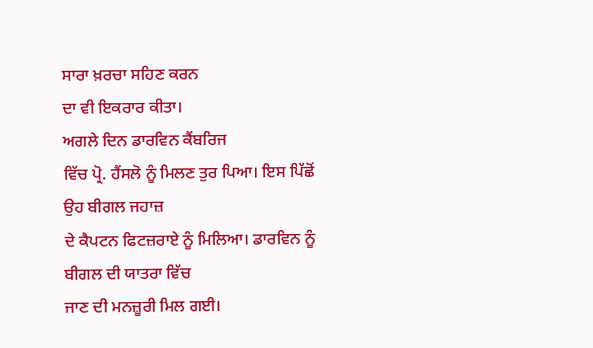ਸਾਰਾ ਖ਼ਰਚਾ ਸਹਿਣ ਕਰਨ
ਦਾ ਵੀ ਇਕਰਾਰ ਕੀਤਾ।
ਅਗਲੇ ਦਿਨ ਡਾਰਵਿਨ ਕੈਂਬਰਿਜ
ਵਿੱਚ ਪ੍ਰੋ. ਹੈਂਸਲੋ ਨੂੰ ਮਿਲਣ ਤੁਰ ਪਿਆ। ਇਸ ਪਿੱਛੋਂ ਉਹ ਬੀਗਲ ਜਹਾਜ਼
ਦੇ ਕੈਪਟਨ ਫਿਟਜ਼ਰਾਏ ਨੂੰ ਮਿਲਿਆ। ਡਾਰਵਿਨ ਨੂੰ ਬੀਗਲ ਦੀ ਯਾਤਰਾ ਵਿੱਚ
ਜਾਣ ਦੀ ਮਨਜ਼ੂਰੀ ਮਿਲ ਗਈ।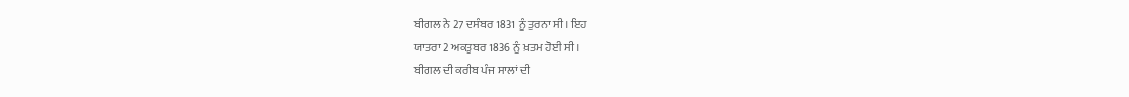ਬੀਗਲ ਨੇ 27 ਦਸੰਬਰ 1831 ਨੂੰ ਤੁਰਨਾ ਸੀ। ਇਹ
ਯਾਤਰਾ 2 ਅਕਤੂਬਰ 1836 ਨੂੰ ਖ਼ਤਮ ਹੋਈ ਸੀ।
ਬੀਗਲ ਦੀ ਕਰੀਬ ਪੰਜ ਸਾਲਾਂ ਦੀ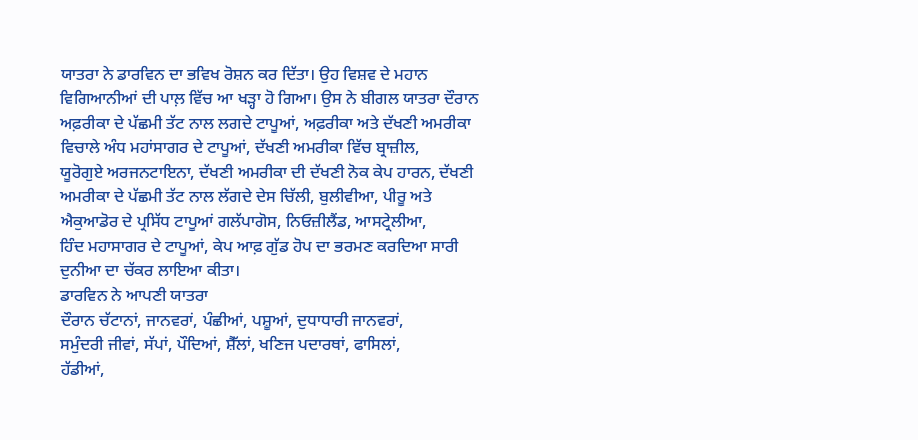ਯਾਤਰਾ ਨੇ ਡਾਰਵਿਨ ਦਾ ਭਵਿਖ ਰੋਸ਼ਨ ਕਰ ਦਿੱਤਾ। ਉਹ ਵਿਸ਼ਵ ਦੇ ਮਹਾਨ
ਵਿਗਿਆਨੀਆਂ ਦੀ ਪਾਲ਼ ਵਿੱਚ ਆ ਖੜ੍ਹਾ ਹੋ ਗਿਆ। ਉਸ ਨੇ ਬੀਗਲ ਯਾਤਰਾ ਦੌਰਾਨ
ਅਫ਼ਰੀਕਾ ਦੇ ਪੱਛਮੀ ਤੱਟ ਨਾਲ ਲਗਦੇ ਟਾਪੂਆਂ, ਅਫ਼ਰੀਕਾ ਅਤੇ ਦੱਖਣੀ ਅਮਰੀਕਾ
ਵਿਚਾਲੇ ਅੰਧ ਮਹਾਂਸਾਗਰ ਦੇ ਟਾਪੂਆਂ, ਦੱਖਣੀ ਅਮਰੀਕਾ ਵਿੱਚ ਬ੍ਰਾਜ਼ੀਲ,
ਯੂਰੋਗੁਏ ਅਰਜਨਟਾਇਨਾ, ਦੱਖਣੀ ਅਮਰੀਕਾ ਦੀ ਦੱਖਣੀ ਨੋਕ ਕੇਪ ਹਾਰਨ, ਦੱਖਣੀ
ਅਮਰੀਕਾ ਦੇ ਪੱਛਮੀ ਤੱਟ ਨਾਲ ਲੱਗਦੇ ਦੇਸ ਚਿੱਲੀ, ਬੁਲੀਵੀਆ, ਪੀਰੂ ਅਤੇ
ਐਕੁਆਡੋਰ ਦੇ ਪ੍ਰਸਿੱਧ ਟਾਪੂਆਂ ਗਲੱਪਾਗੋਸ, ਨਿਓਜ਼ੀਲੈਂਡ, ਆਸਟ੍ਰੇਲੀਆ,
ਹਿੰਦ ਮਹਾਸਾਗਰ ਦੇ ਟਾਪੂਆਂ, ਕੇਪ ਆਫ਼ ਗੁੱਡ ਹੋਪ ਦਾ ਭਰਮਣ ਕਰਦਿਆ ਸਾਰੀ
ਦੁਨੀਆ ਦਾ ਚੱਕਰ ਲਾਇਆ ਕੀਤਾ।
ਡਾਰਵਿਨ ਨੇ ਆਪਣੀ ਯਾਤਰਾ
ਦੌਰਾਨ ਚੱਟਾਨਾਂ, ਜਾਨਵਰਾਂ, ਪੰਛੀਆਂ, ਪਸ਼ੂਆਂ, ਦੁਧਾਧਾਰੀ ਜਾਨਵਰਾਂ,
ਸਮੁੰਦਰੀ ਜੀਵਾਂ, ਸੱਪਾਂ, ਪੌਦਿਆਂ, ਸ਼ੈੱਲਾਂ, ਖਣਿਜ ਪਦਾਰਥਾਂ, ਫਾਸਿਲਾਂ,
ਹੱਡੀਆਂ,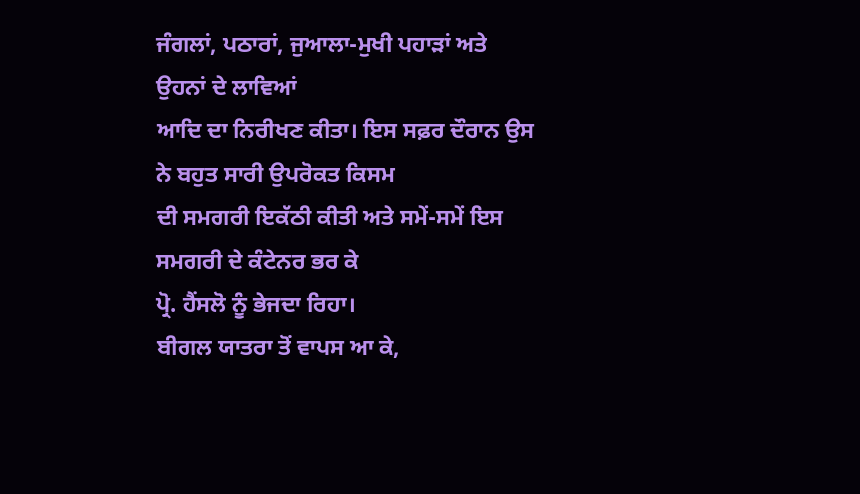ਜੰਗਲਾਂ, ਪਠਾਰਾਂ, ਜੁਆਲਾ-ਮੁਖੀ ਪਹਾੜਾਂ ਅਤੇ ਉਹਨਾਂ ਦੇ ਲਾਵਿਆਂ
ਆਦਿ ਦਾ ਨਿਰੀਖਣ ਕੀਤਾ। ਇਸ ਸਫ਼ਰ ਦੌਰਾਨ ਉਸ ਨੇ ਬਹੁਤ ਸਾਰੀ ਉਪਰੋਕਤ ਕਿਸਮ
ਦੀ ਸਮਗਰੀ ਇਕੱਠੀ ਕੀਤੀ ਅਤੇ ਸਮੇਂ-ਸਮੇਂ ਇਸ ਸਮਗਰੀ ਦੇ ਕੰਟੇਨਰ ਭਰ ਕੇ
ਪ੍ਰੋ. ਹੈਂਸਲੋ ਨੂੰ ਭੇਜਦਾ ਰਿਹਾ।
ਬੀਗਲ ਯਾਤਰਾ ਤੋਂ ਵਾਪਸ ਆ ਕੇ,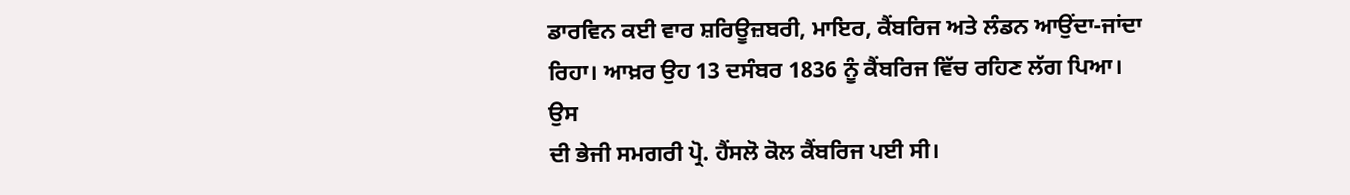ਡਾਰਵਿਨ ਕਈ ਵਾਰ ਸ਼ਰਿਊਜ਼ਬਰੀ, ਮਾਇਰ, ਕੈਂਬਰਿਜ ਅਤੇ ਲੰਡਨ ਆਉਂਦਾ-ਜਾਂਦਾ
ਰਿਹਾ। ਆਖ਼ਰ ਉਹ 13 ਦਸੰਬਰ 1836 ਨੂੰ ਕੈਂਬਰਿਜ ਵਿੱਚ ਰਹਿਣ ਲੱਗ ਪਿਆ। ਉਸ
ਦੀ ਭੇਜੀ ਸਮਗਰੀ ਪ੍ਰੋ. ਹੈਂਸਲੋ ਕੋਲ ਕੈਂਬਰਿਜ ਪਈ ਸੀ।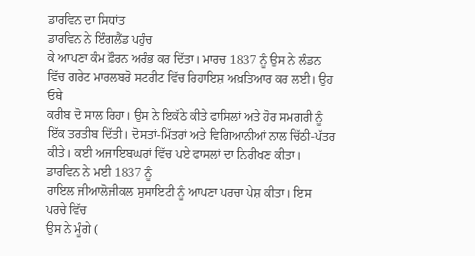ਡਾਰਵਿਨ ਦਾ ਸਿਧਾਂਤ
ਡਾਰਵਿਨ ਨੇ ਇੰਗਲੈਂਡ ਪਹੁੰਚ
ਕੇ ਆਪਣਾ ਕੰਮ ਫ਼ੌਰਨ ਅਰੰਭ ਕਰ ਦਿੱਤਾ। ਮਾਰਚ 1837 ਨੂੰ ਉਸ ਨੇ ਲੰਡਨ
ਵਿੱਚ ਗਰੇਟ ਮਾਰਲਬਰੋ ਸਟਰੀਟ ਵਿੱਚ ਰਿਹਾਇਸ਼ ਅਖ਼ਤਿਆਰ ਕਰ ਲਈ। ਉਹ ਓਥੇ
ਕਰੀਬ ਦੋ ਸਾਲ ਰਿਹਾ। ਉਸ ਨੇ ਇਕੱਠੇ ਕੀਤੇ ਫਾਸਿਲਾਂ ਅਤੇ ਹੋਰ ਸਮਗਰੀ ਨੂੰ
ਇੱਕ ਤਰਤੀਬ ਦਿੱਤੀ। ਦੋਸਤਾਂ-ਮਿੱਤਰਾਂ ਅਤੇ ਵਿਗਿਆਨੀਆਂ ਨਾਲ ਚਿੱਠੀ-ਪੱਤਰ
ਕੀਤੇ। ਕਈ ਅਜਾਇਬਘਰਾਂ ਵਿੱਚ ਪਏ ਫਾਸਲਾਂ ਦਾ ਨਿਰੀਖਣ ਕੀਤਾ।
ਡਾਰਵਿਨ ਨੇ ਮਈ 1837 ਨੂੰ
ਰਾਇਲ ਜੀਆਲੋਜੀਕਲ ਸੁਸਾਇਟੀ ਨੂੰ ਆਪਣਾ ਪਰਚਾ ਪੇਸ਼ ਕੀਤਾ। ਇਸ ਪਰਚੇ ਵਿੱਚ
ਉਸ ਨੇ ਮੂੰਗੇ (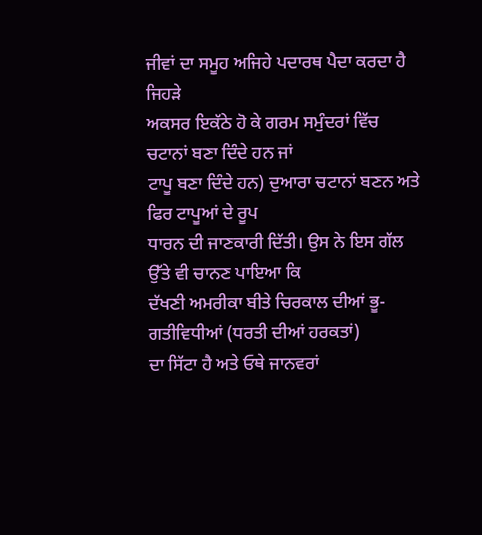ਜੀਵਾਂ ਦਾ ਸਮੂਹ ਅਜਿਹੇ ਪਦਾਰਥ ਪੈਦਾ ਕਰਦਾ ਹੈ ਜਿਹੜੇ
ਅਕਸਰ ਇਕੱਠੇ ਹੋ ਕੇ ਗਰਮ ਸਮੁੰਦਰਾਂ ਵਿੱਚ ਚਟਾਨਾਂ ਬਣਾ ਦਿੰਦੇ ਹਨ ਜਾਂ
ਟਾਪੂ ਬਣਾ ਦਿੰਦੇ ਹਨ) ਦੁਆਰਾ ਚਟਾਨਾਂ ਬਣਨ ਅਤੇ ਫਿਰ ਟਾਪੂਆਂ ਦੇ ਰੂਪ
ਧਾਰਨ ਦੀ ਜਾਣਕਾਰੀ ਦਿੱਤੀ। ਉਸ ਨੇ ਇਸ ਗੱਲ ਉੱਤੇ ਵੀ ਚਾਨਣ ਪਾਇਆ ਕਿ
ਦੱਖਣੀ ਅਮਰੀਕਾ ਬੀਤੇ ਚਿਰਕਾਲ ਦੀਆਂ ਭੂ-ਗਤੀਵਿਧੀਆਂ (ਧਰਤੀ ਦੀਆਂ ਹਰਕਤਾਂ)
ਦਾ ਸਿੱਟਾ ਹੈ ਅਤੇ ਓਥੇ ਜਾਨਵਰਾਂ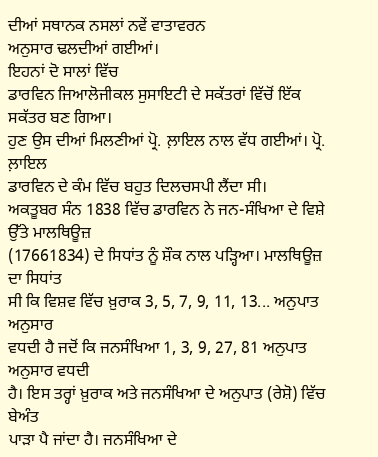ਦੀਆਂ ਸਥਾਨਕ ਨਸਲਾਂ ਨਵੇਂ ਵਾਤਾਵਰਨ
ਅਨੁਸਾਰ ਢਲਦੀਆਂ ਗਈਆਂ।
ਇਹਨਾਂ ਦੋ ਸਾਲਾਂ ਵਿੱਚ
ਡਾਰਵਿਨ ਜਿਆਲੋਜੀਕਲ ਸੁਸਾਇਟੀ ਦੇ ਸਕੱਤਰਾਂ ਵਿੱਚੋਂ ਇੱਕ ਸਕੱਤਰ ਬਣ ਗਿਆ।
ਹੁਣ ਉਸ ਦੀਆਂ ਮਿਲਣੀਆਂ ਪ੍ਰੋ. ਲ਼ਾਇਲ ਨਾਲ ਵੱਧ ਗਈਆਂ। ਪ੍ਰੋ. ਲ਼ਾਇਲ
ਡਾਰਵਿਨ ਦੇ ਕੰਮ ਵਿੱਚ ਬਹੁਤ ਦਿਲਚਸਪੀ ਲੈਂਦਾ ਸੀ।
ਅਕਤੂਬਰ ਸੰਨ 1838 ਵਿੱਚ ਡਾਰਵਿਨ ਨੇ ਜਨ-ਸੰਖਿਆ ਦੇ ਵਿਸ਼ੇ ਉੱਤੇ ਮਾਲਥਿਊਜ਼
(17661834) ਦੇ ਸਿਧਾਂਤ ਨੂੰ ਸ਼ੌਕ ਨਾਲ ਪੜ੍ਹਿਆ। ਮਾਲਥਿਊਜ਼ ਦਾ ਸਿਧਾਂਤ
ਸੀ ਕਿ ਵਿਸ਼ਵ ਵਿੱਚ ਖ਼ੁਰਾਕ 3, 5, 7, 9, 11, 13... ਅਨੁਪਾਤ ਅਨੁਸਾਰ
ਵਧਦੀ ਹੈ ਜਦੋਂ ਕਿ ਜਨਸੰਖਿਆ 1, 3, 9, 27, 81 ਅਨੁਪਾਤ ਅਨੁਸਾਰ ਵਧਦੀ
ਹੈ। ਇਸ ਤਰ੍ਹਾਂ ਖ਼ੁਰਾਕ ਅਤੇ ਜਨਸੰਖਿਆ ਦੇ ਅਨੁਪਾਤ (ਰੇਸ਼ੋ) ਵਿੱਚ ਬੇਅੰਤ
ਪਾੜਾ ਪੈ ਜਾਂਦਾ ਹੈ। ਜਨਸੰਖਿਆ ਦੇ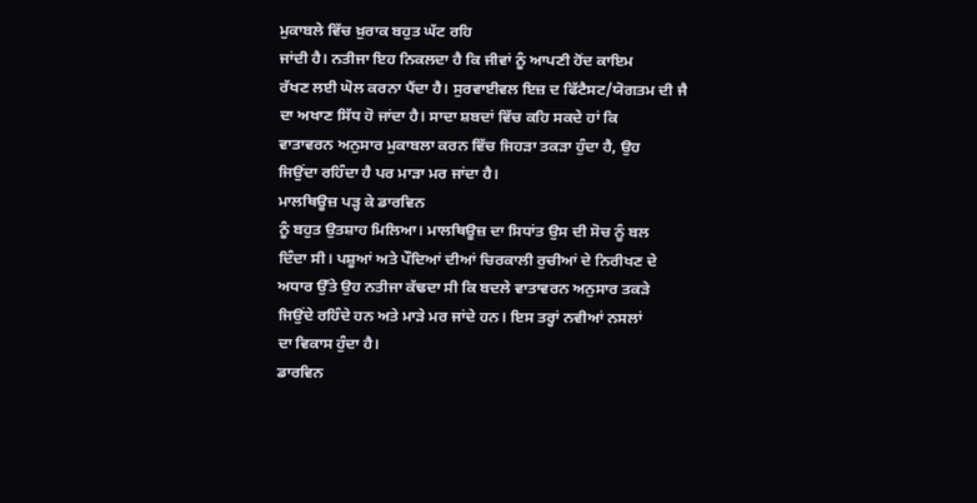ਮੁਕਾਬਲੇ ਵਿੱਚ ਖ਼ੁਰਾਕ ਬਹੁਤ ਘੱਟ ਰਹਿ
ਜਾਂਦੀ ਹੈ। ਨਤੀਜਾ ਇਹ ਨਿਕਲਦਾ ਹੈ ਕਿ ਜੀਵਾਂ ਨੂੰ ਆਪਣੀ ਹੋਂਦ ਕਾਇਮ
ਰੱਖਣ ਲਈ ਘੋਲ ਕਰਨਾ ਪੈਂਦਾ ਹੈ। ਸੁਰਵਾਈਵਲ ਇਜ਼ ਦ ਫਿੱਟੈਸਟ/ਯੋਗਤਮ ਦੀ ਜੈ
ਦਾ ਅਖਾਣ ਸਿੱਧ ਹੋ ਜਾਂਦਾ ਹੈ। ਸਾਦਾ ਸ਼ਬਦਾਂ ਵਿੱਚ ਕਹਿ ਸਕਦੇ ਹਾਂ ਕਿ
ਵਾਤਾਵਰਨ ਅਨੁਸਾਰ ਮੁਕਾਬਲਾ ਕਰਨ ਵਿੱਚ ਜਿਹੜਾ ਤਕੜਾ ਹੁੰਦਾ ਹੈ, ਉਹ
ਜਿਉਂਦਾ ਰਹਿੰਦਾ ਹੈ ਪਰ ਮਾੜਾ ਮਰ ਜਾਂਦਾ ਹੈ।
ਮਾਲਥਿਊਜ਼ ਪੜ੍ਹ ਕੇ ਡਾਰਵਿਨ
ਨੂੰ ਬਹੁਤ ਉਤਸ਼ਾਹ ਮਿਲਿਆ। ਮਾਲਥਿਊਜ਼ ਦਾ ਸਿਧਾਂਤ ਉਸ ਦੀ ਸੋਚ ਨੂੰ ਬਲ
ਦਿੰਦਾ ਸੀ। ਪਸ਼ੂਆਂ ਅਤੇ ਪੌਦਿਆਂ ਦੀਆਂ ਚਿਰਕਾਲੀ ਰੁਚੀਆਂ ਦੇ ਨਿਰੀਖਣ ਦੇ
ਅਧਾਰ ਉੱਤੇ ਉਹ ਨਤੀਜਾ ਕੱਢਦਾ ਸੀ ਕਿ ਬਦਲੇ ਵਾਤਾਵਰਨ ਅਨੁਸਾਰ ਤਕੜੇ
ਜਿਉਂਦੇ ਰਹਿੰਦੇ ਹਨ ਅਤੇ ਮਾੜੇ ਮਰ ਜਾਂਦੇ ਹਨ। ਇਸ ਤਰ੍ਹਾਂ ਨਵੀਆਂ ਨਸਲਾਂ
ਦਾ ਵਿਕਾਸ ਹੁੰਦਾ ਹੈ।
ਡਾਰਵਿਨ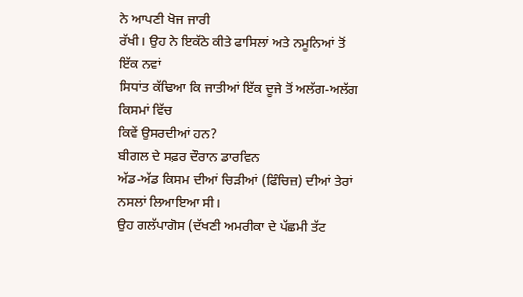ਨੇ ਆਪਣੀ ਖੋਜ ਜਾਰੀ
ਰੱਖੀ। ਉਹ ਨੇ ਇਕੱਠੇ ਕੀਤੇ ਫਾਸਿਲਾਂ ਅਤੇ ਨਮੂਨਿਆਂ ਤੋਂ ਇੱਕ ਨਵਾਂ
ਸਿਧਾਂਤ ਕੱਢਿਆ ਕਿ ਜਾਤੀਆਂ ਇੱਕ ਦੂਜੇ ਤੋਂ ਅਲੱਗ-ਅਲੱਗ ਕਿਸਮਾਂ ਵਿੱਚ
ਕਿਵੇਂ ਉਸਰਦੀਆਂ ਹਨ?
ਬੀਗਲ ਦੇ ਸਫ਼ਰ ਦੌਰਾਨ ਡਾਰਵਿਨ
ਅੱਡ-ਅੱਡ ਕਿਸਮ ਦੀਆਂ ਚਿੜੀਆਂ (ਫਿੰਚਿਜ਼) ਦੀਆਂ ਤੇਰਾਂ ਨਸਲਾਂ ਲਿਆਇਆ ਸੀ।
ਉਹ ਗਲੱਪਾਗੋਸ (ਦੱਖਣੀ ਅਮਰੀਕਾ ਦੇ ਪੱਛਮੀ ਤੱਟ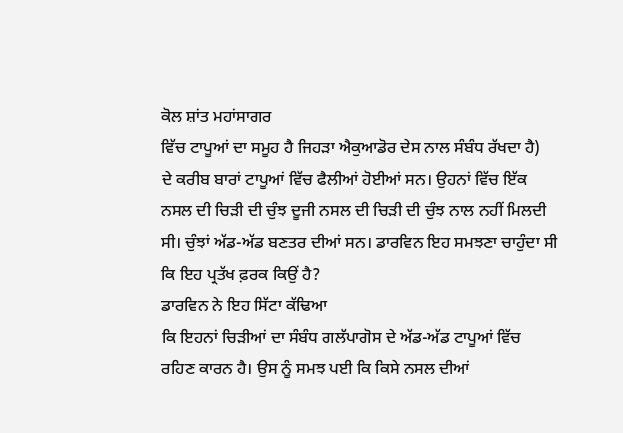ਕੋਲ ਸ਼ਾਂਤ ਮਹਾਂਸਾਗਰ
ਵਿੱਚ ਟਾਪੂਆਂ ਦਾ ਸਮੂਹ ਹੈ ਜਿਹੜਾ ਐਕੁਆਡੋਰ ਦੇਸ ਨਾਲ ਸੰਬੰਧ ਰੱਖਦਾ ਹੈ)
ਦੇ ਕਰੀਬ ਬਾਰਾਂ ਟਾਪੂਆਂ ਵਿੱਚ ਫੈਲੀਆਂ ਹੋਈਆਂ ਸਨ। ਉਹਨਾਂ ਵਿੱਚ ਇੱਕ
ਨਸਲ ਦੀ ਚਿੜੀ ਦੀ ਚੁੰਝ ਦੂਜੀ ਨਸਲ ਦੀ ਚਿੜੀ ਦੀ ਚੁੰਝ ਨਾਲ ਨਹੀਂ ਮਿਲਦੀ
ਸੀ। ਚੁੰਝਾਂ ਅੱਡ-ਅੱਡ ਬਣਤਰ ਦੀਆਂ ਸਨ। ਡਾਰਵਿਨ ਇਹ ਸਮਝਣਾ ਚਾਹੁੰਦਾ ਸੀ
ਕਿ ਇਹ ਪ੍ਰਤੱਖ ਫ਼ਰਕ ਕਿਉਂ ਹੈ?
ਡਾਰਵਿਨ ਨੇ ਇਹ ਸਿੱਟਾ ਕੱਢਿਆ
ਕਿ ਇਹਨਾਂ ਚਿੜੀਆਂ ਦਾ ਸੰਬੰਧ ਗਲੱਪਾਗੋਸ ਦੇ ਅੱਡ-ਅੱਡ ਟਾਪੂਆਂ ਵਿੱਚ
ਰਹਿਣ ਕਾਰਨ ਹੈ। ਉਸ ਨੂੰ ਸਮਝ ਪਈ ਕਿ ਕਿਸੇ ਨਸਲ ਦੀਆਂ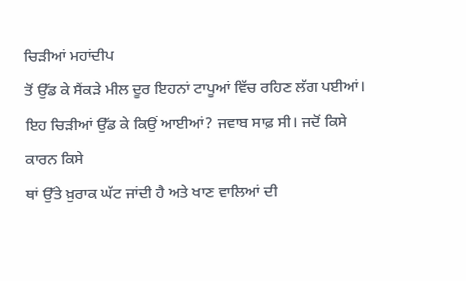ਚਿੜੀਆਂ ਮਹਾਂਦੀਪ
ਤੋਂ ਉੱਡ ਕੇ ਸੈਂਕੜੇ ਮੀਲ ਦੂਰ ਇਹਨਾਂ ਟਾਪੂਆਂ ਵਿੱਚ ਰਹਿਣ ਲੱਗ ਪਈਆਂ।
ਇਹ ਚਿੜੀਆਂ ਉੱਡ ਕੇ ਕਿਉਂ ਆਈਆਂ? ਜਵਾਬ ਸਾਫ਼ ਸੀ। ਜਦੋਂ ਕਿਸੇ ਕਾਰਨ ਕਿਸੇ
ਥਾਂ ਉੱਤੇ ਖ਼ੁਰਾਕ ਘੱਟ ਜਾਂਦੀ ਹੈ ਅਤੇ ਖਾਣ ਵਾਲਿਆਂ ਦੀ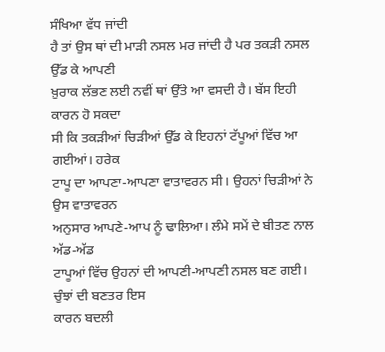ਸੰਖਿਆ ਵੱਧ ਜਾਂਦੀ
ਹੈ ਤਾਂ ਉਸ ਥਾਂ ਦੀ ਮਾੜੀ ਨਸਲ ਮਰ ਜਾਂਦੀ ਹੈ ਪਰ ਤਕੜੀ ਨਸਲ ਉੱਡ ਕੇ ਆਪਣੀ
ਖ਼ੁਰਾਕ ਲੱਭਣ ਲਈ ਨਵੀਂ ਥਾਂ ਉੱਤੇ ਆ ਵਸਦੀ ਹੈ। ਬੱਸ ਇਹੀ ਕਾਰਨ ਹੋ ਸਕਦਾ
ਸੀ ਕਿ ਤਕੜੀਆਂ ਚਿੜੀਆਂ ਉੱਡ ਕੇ ਇਹਨਾਂ ਟੱਪੂਆਂ ਵਿੱਚ ਆ ਗਈਆਂ। ਹਰੇਕ
ਟਾਪੂ ਦਾ ਆਪਣਾ-ਆਪਣਾ ਵਾਤਾਵਰਨ ਸੀ। ਉਹਨਾਂ ਚਿੜੀਆਂ ਨੇ ਉਸ ਵਾਤਾਵਰਨ
ਅਨੁਸਾਰ ਆਪਣੇ-ਆਪ ਨੂੰ ਢਾਲਿਆ। ਲੰਮੇ ਸਮੇਂ ਦੇ ਬੀਤਣ ਨਾਲ ਅੱਡ-ਅੱਡ
ਟਾਪੂਆਂ ਵਿੱਚ ਉਹਨਾਂ ਦੀ ਆਪਣੀ-ਆਪਣੀ ਨਸਲ ਬਣ ਗਈ। ਚੁੰਝਾਂ ਦੀ ਬਣਤਰ ਇਸ
ਕਾਰਨ ਬਦਲੀ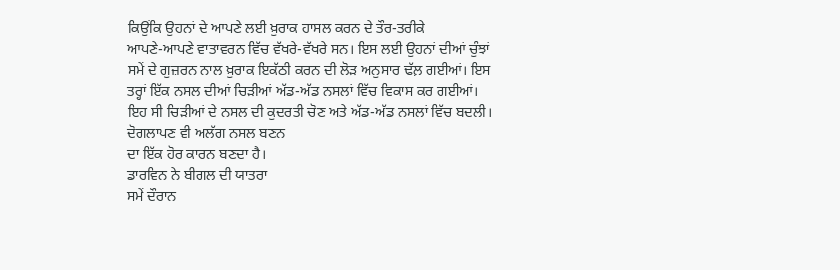ਕਿਉਂਕਿ ਉਹਨਾਂ ਦੇ ਆਪਣੇ ਲਈ ਖ਼ੁਰਾਕ ਹਾਸਲ ਕਰਨ ਦੇ ਤੌਰ-ਤਰੀਕੇ
ਆਪਣੇ-ਆਪਣੇ ਵਾਤਾਵਰਨ ਵਿੱਚ ਵੱਖਰੇ-ਵੱਖਰੇ ਸਨ। ਇਸ ਲਈ ਉਹਨਾਂ ਦੀਆਂ ਚੁੰਝਾਂ
ਸਮੇਂ ਦੇ ਗੁਜ਼ਰਨ ਨਾਲ ਖ਼ੁਰਾਕ ਇਕੱਠੀ ਕਰਨ ਦੀ ਲੋੜ ਅਨੁਸਾਰ ਢੱਲ਼ ਗਈਆਂ। ਇਸ
ਤਰ੍ਹਾਂ ਇੱਕ ਨਸਲ ਦੀਆਂ ਚਿੜੀਆਂ ਅੱਡ-ਅੱਡ ਨਸਲਾਂ ਵਿੱਚ ਵਿਕਾਸ ਕਰ ਗਈਆਂ।
ਇਹ ਸੀ ਚਿੜੀਆਂ ਦੇ ਨਸਲ ਦੀ ਕੁਦਰਤੀ ਚੋਣ ਅਤੇ ਅੱਡ-ਅੱਡ ਨਸਲਾਂ ਵਿੱਚ ਬਦਲੀ।
ਦੋਗਲਾਪਣ ਵੀ ਅਲੱਗ ਨਸਲ ਬਣਨ
ਦਾ ਇੱਕ ਹੋਰ ਕਾਰਨ ਬਣਦਾ ਹੈ।
ਡਾਰਵਿਨ ਨੇ ਬੀਗਲ ਦੀ ਯਾਤਰਾ
ਸਮੇਂ ਦੌਰਾਨ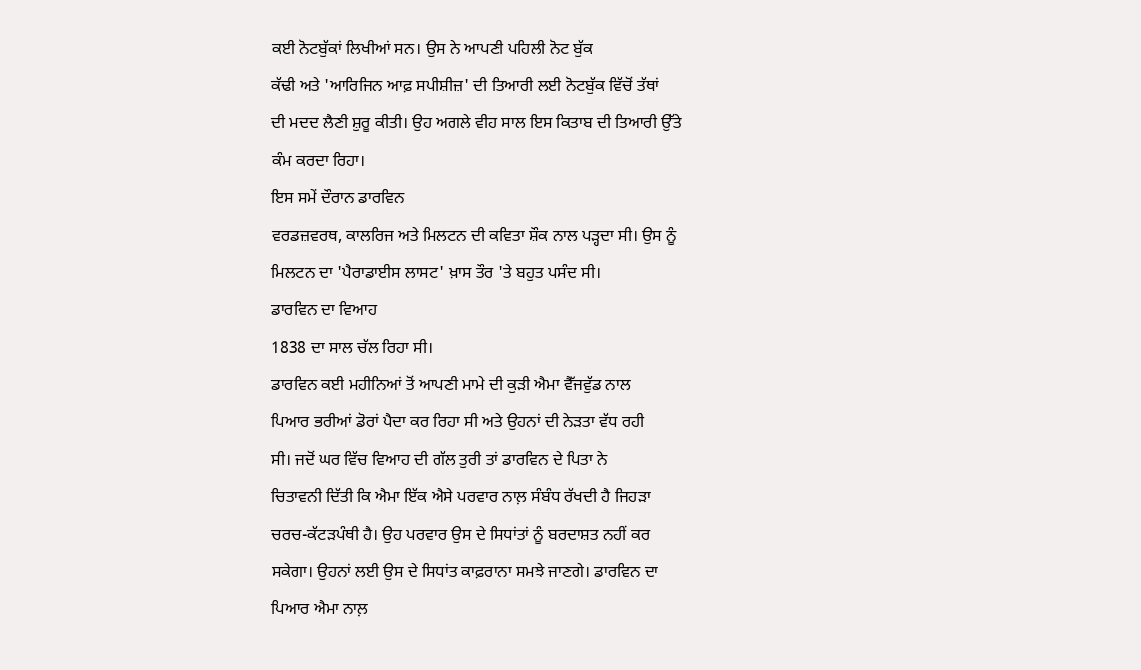ਕਈ ਨੋਟਬੁੱਕਾਂ ਲਿਖੀਆਂ ਸਨ। ਉਸ ਨੇ ਆਪਣੀ ਪਹਿਲੀ ਨੋਟ ਬੁੱਕ
ਕੱਢੀ ਅਤੇ 'ਆਰਿਜਿਨ ਆਫ਼ ਸਪੀਸ਼ੀਜ਼' ਦੀ ਤਿਆਰੀ ਲਈ ਨੋਟਬੁੱਕ ਵਿੱਚੋਂ ਤੱਥਾਂ
ਦੀ ਮਦਦ ਲੈਣੀ ਸ਼ੁਰੂ ਕੀਤੀ। ਉਹ ਅਗਲੇ ਵੀਹ ਸਾਲ ਇਸ ਕਿਤਾਬ ਦੀ ਤਿਆਰੀ ਉੱਤੇ
ਕੰਮ ਕਰਦਾ ਰਿਹਾ।
ਇਸ ਸਮੇਂ ਦੌਰਾਨ ਡਾਰਵਿਨ
ਵਰਡਜ਼ਵਰਥ, ਕਾਲਰਿਜ ਅਤੇ ਮਿਲਟਨ ਦੀ ਕਵਿਤਾ ਸ਼ੌਕ ਨਾਲ ਪੜ੍ਹਦਾ ਸੀ। ਉਸ ਨੂੰ
ਮਿਲਟਨ ਦਾ 'ਪੈਰਾਡਾਈਸ ਲਾਸਟ' ਖ਼ਾਸ ਤੌਰ 'ਤੇ ਬਹੁਤ ਪਸੰਦ ਸੀ।
ਡਾਰਵਿਨ ਦਾ ਵਿਆਹ
1838 ਦਾ ਸਾਲ ਚੱਲ ਰਿਹਾ ਸੀ।
ਡਾਰਵਿਨ ਕਈ ਮਹੀਨਿਆਂ ਤੋਂ ਆਪਣੀ ਮਾਮੇ ਦੀ ਕੁੜੀ ਐਮਾ ਵੈੱਜਵੁੱਡ ਨਾਲ
ਪਿਆਰ ਭਰੀਆਂ ਡੋਰਾਂ ਪੈਦਾ ਕਰ ਰਿਹਾ ਸੀ ਅਤੇ ਉਹਨਾਂ ਦੀ ਨੇੜਤਾ ਵੱਧ ਰਹੀ
ਸੀ। ਜਦੋਂ ਘਰ ਵਿੱਚ ਵਿਆਹ ਦੀ ਗੱਲ ਤੁਰੀ ਤਾਂ ਡਾਰਵਿਨ ਦੇ ਪਿਤਾ ਨੇ
ਚਿਤਾਵਨੀ ਦਿੱਤੀ ਕਿ ਐਮਾ ਇੱਕ ਐਸੇ ਪਰਵਾਰ ਨਾਲ਼ ਸੰਬੰਧ ਰੱਖਦੀ ਹੈ ਜਿਹੜਾ
ਚਰਚ-ਕੱਟੜਪੰਥੀ ਹੈ। ਉਹ ਪਰਵਾਰ ਉਸ ਦੇ ਸਿਧਾਂਤਾਂ ਨੂੰ ਬਰਦਾਸ਼ਤ ਨਹੀਂ ਕਰ
ਸਕੇਗਾ। ਉਹਨਾਂ ਲਈ ਉਸ ਦੇ ਸਿਧਾਂਤ ਕਾਫ਼ਰਾਨਾ ਸਮਝੇ ਜਾਣਗੇ। ਡਾਰਵਿਨ ਦਾ
ਪਿਆਰ ਐਮਾ ਨਾਲ਼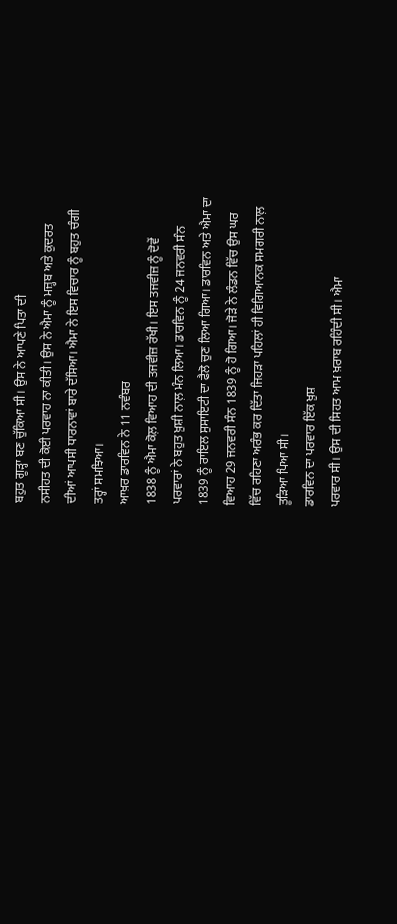ਬਹੁਤ ਗੂੜ੍ਹਾ ਬਣ ਚੁੱਕਿਆ ਸੀ। ਉਸ ਨੇ ਆਪਣੇ ਪਿਤਾ ਦੀ
ਨਸੀਹਤ ਦੀ ਕੋਈ ਪਰਵਾਹ ਨਾ ਕੀਤੀ। ਉਸ ਨੇ ਐਮਾ ਨੂੰ ਮਜ਼੍ਹਬ ਅਤੇ ਕੁਦਰਤ
ਦੀਆਂ ਆਪਸੀ ਧਾਰਨਾਵਾਂ ਬਾਰੇ ਦੱਸਿਆ। ਐਮਾ ਨੇ ਇਸ ਵਿਚਾਰ ਨੂੰ ਬਹੁਤ ਚੰਗੀ
ਤਰ੍ਹਾਂ ਸਮਝਿਆ।
ਆਖ਼ਰ ਡਾਰਵਿਨ ਨੇ 11 ਨਵੰਬਰ
1838 ਨੂੰ ਐਮਾ ਕੋਲ਼ ਵਿਆਹ ਦੀ ਤਜਵੀਜ਼ ਰੱਖੀ। ਇਸ ਤਜਵੀਜ਼ ਨੂੰ ਦੋਵੇਂ
ਪਰਵਾਰਾਂ ਨੇ ਬਹੁਤ ਖ਼ੁਸ਼ੀ ਨਾਲ਼ ਮੰਨ ਲਿਆ। ਡਾਰਵਿਨ ਨੂੰ 24 ਜਨਵਰੀ ਸੰਨ
1839 ਨੂੰ ਰਾਇਲ ਸੁਸਾਇਟੀ ਦਾ ਫੈਲੋ ਚੁਣ ਲਿਆ ਗਿਆ। ਡਾਰਵਿਨ ਅਤੇ ਐਮਾ ਦਾ
ਵਿਆਹ 29 ਜਨਵਰੀ ਸੰਨ 1839 ਨੂੰ ਹੋ ਗਿਆ। ਜੋੜੇ ਨੇ ਲੰਡਨ ਵਿੱਚ ਉਸ ਘਰ
ਵਿੱਚ ਰਹਿਣਾ ਅਰੰਭ ਕਰ ਦਿੱਤਾ ਜਿਹੜਾ ਪਹਿਲਾਂ ਹੀ ਵਿਗਿਆਨਕ ਸਮਗਰੀ ਨਾਲ਼
ਤੂੜਿਆ ਪਿਆ ਸੀ।
ਡਾਰਵਿਨ ਦਾ ਪਰਵਾਰ ਇੱਕ ਖ਼ੁਸ਼
ਪਰਵਾਰ ਸੀ। ਉਸ ਦੀ ਸਿਹਤ ਆਮ ਖ਼ਰਾਬ ਰਹਿੰਦੀ ਸੀ। ਐਮਾ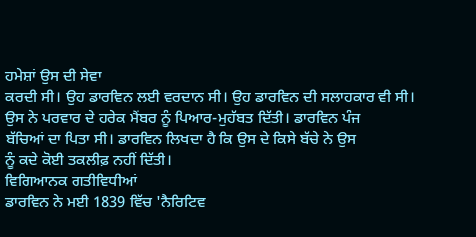ਹਮੇਸ਼ਾਂ ਉਸ ਦੀ ਸੇਵਾ
ਕਰਦੀ ਸੀ। ਉਹ ਡਾਰਵਿਨ ਲਈ ਵਰਦਾਨ ਸੀ। ਉਹ ਡਾਰਵਿਨ ਦੀ ਸਲਾਹਕਾਰ ਵੀ ਸੀ।
ਉਸ ਨੇ ਪਰਵਾਰ ਦੇ ਹਰੇਕ ਮੈਂਬਰ ਨੂੰ ਪਿਆਰ-ਮੁਹੱਬਤ ਦਿੱਤੀ। ਡਾਰਵਿਨ ਪੰਜ
ਬੱਚਿਆਂ ਦਾ ਪਿਤਾ ਸੀ। ਡਾਰਵਿਨ ਲਿਖਦਾ ਹੈ ਕਿ ਉਸ ਦੇ ਕਿਸੇ ਬੱਚੇ ਨੇ ਉਸ
ਨੂੰ ਕਦੇ ਕੋਈ ਤਕਲੀਫ਼ ਨਹੀਂ ਦਿੱਤੀ।
ਵਿਗਿਆਨਕ ਗਤੀਵਿਧੀਆਂ
ਡਾਰਵਿਨ ਨੇ ਮਈ 1839 ਵਿੱਚ 'ਨੈਰਿਟਿਵ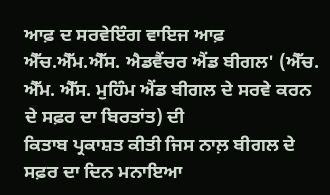ਆਫ਼ ਦ ਸਰਵੇਇੰਗ ਵਾਇਜ ਆਫ਼ ਐੱਚ.ਐੱਮ.ਐੱਸ. ਐਡਵੈਂਚਰ ਐਂਡ ਬੀਗਲ' (ਐੱਚ.
ਐੱਮ. ਐੱਸ. ਮੁਹਿੰਮ ਐਂਡ ਬੀਗਲ ਦੇ ਸਰਵੇ ਕਰਨ ਦੇ ਸਫ਼ਰ ਦਾ ਬਿਰਤਾਂਤ) ਦੀ
ਕਿਤਾਬ ਪ੍ਰਕਾਸ਼ਤ ਕੀਤੀ ਜਿਸ ਨਾਲ਼ ਬੀਗਲ ਦੇ ਸਫ਼ਰ ਦਾ ਦਿਨ ਮਨਾਇਆ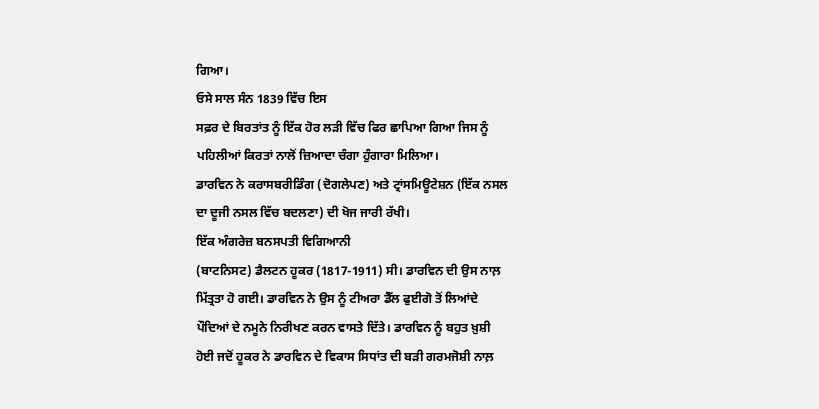ਗਿਆ।
ਓਸੇ ਸਾਲ ਸੰਨ 1839 ਵਿੱਚ ਇਸ
ਸਫ਼ਰ ਦੇ ਬਿਰਤਾਂਤ ਨੂੰ ਇੱਕ ਹੋਰ ਲੜੀ ਵਿੱਚ ਫਿਰ ਛਾਪਿਆ ਗਿਆ ਜਿਸ ਨੂੰ
ਪਹਿਲੀਆਂ ਕਿਰਤਾਂ ਨਾਲੋਂ ਜ਼ਿਆਦਾ ਚੰਗਾ ਹੁੰਗਾਰਾ ਮਿਲਿਆ।
ਡਾਰਵਿਨ ਨੇ ਕਰਾਸਬਰੀਡਿੰਗ (ਦੋਗਲੇਪਣ) ਅਤੇ ਟ੍ਰਾਂਸਮਿਊਟੇਸ਼ਨ (ਇੱਕ ਨਸਲ
ਦਾ ਦੂਜੀ ਨਸਲ ਵਿੱਚ ਬਦਲਣਾ) ਦੀ ਖੋਜ ਜਾਰੀ ਰੱਖੀ।
ਇੱਕ ਅੰਗਰੇਜ਼ ਬਨਸਪਤੀ ਵਿਗਿਆਨੀ
(ਬਾਟਨਿਸਟ) ਡੈਲਟਨ ਹੂਕਰ (1817-1911) ਸੀ। ਡਾਰਵਿਨ ਦੀ ਉਸ ਨਾਲ਼
ਮਿੱਤ੍ਰਤਾ ਹੋ ਗਈ। ਡਾਰਵਿਨ ਨੇ ਉਸ ਨੂੰ ਟੀਅਰਾ ਡੈੱਲ ਫੁਈਗੋ ਤੋਂ ਲਿਆਂਦੇ
ਪੌਦਿਆਂ ਦੇ ਨਮੂਨੇ ਨਿਰੀਖਣ ਕਰਨ ਵਾਸਤੇ ਦਿੱਤੇ। ਡਾਰਵਿਨ ਨੂੰ ਬਹੁਤ ਖ਼ੁਸ਼ੀ
ਹੋਈ ਜਦੋਂ ਹੂਕਰ ਨੇ ਡਾਰਵਿਨ ਦੇ ਵਿਕਾਸ ਸਿਧਾਂਤ ਦੀ ਬੜੀ ਗਰਮਜੋਸ਼ੀ ਨਾਲ਼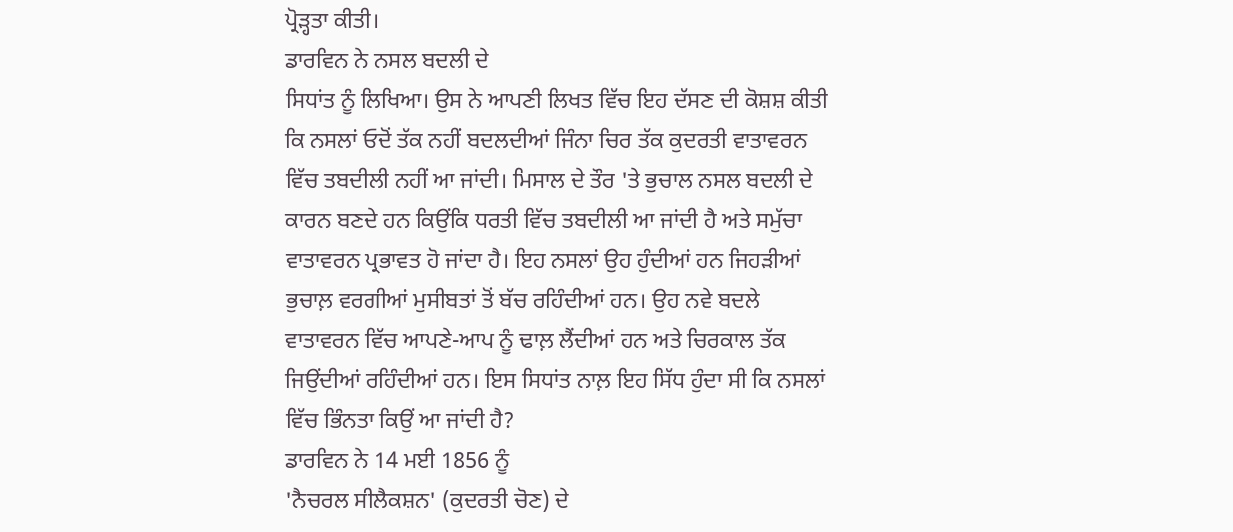ਪ੍ਰੋੜ੍ਹਤਾ ਕੀਤੀ।
ਡਾਰਵਿਨ ਨੇ ਨਸਲ ਬਦਲੀ ਦੇ
ਸਿਧਾਂਤ ਨੂੰ ਲਿਖਿਆ। ਉਸ ਨੇ ਆਪਣੀ ਲਿਖਤ ਵਿੱਚ ਇਹ ਦੱਸਣ ਦੀ ਕੋਸ਼ਸ਼ ਕੀਤੀ
ਕਿ ਨਸਲਾਂ ਓਦੋਂ ਤੱਕ ਨਹੀਂ ਬਦਲਦੀਆਂ ਜਿੰਨਾ ਚਿਰ ਤੱਕ ਕੁਦਰਤੀ ਵਾਤਾਵਰਨ
ਵਿੱਚ ਤਬਦੀਲੀ ਨਹੀਂ ਆ ਜਾਂਦੀ। ਮਿਸਾਲ ਦੇ ਤੌਰ 'ਤੇ ਭੁਚਾਲ ਨਸਲ ਬਦਲੀ ਦੇ
ਕਾਰਨ ਬਣਦੇ ਹਨ ਕਿਉਂਕਿ ਧਰਤੀ ਵਿੱਚ ਤਬਦੀਲੀ ਆ ਜਾਂਦੀ ਹੈ ਅਤੇ ਸਮੁੱਚਾ
ਵਾਤਾਵਰਨ ਪ੍ਰਭਾਵਤ ਹੋ ਜਾਂਦਾ ਹੈ। ਇਹ ਨਸਲਾਂ ਉਹ ਹੁੰਦੀਆਂ ਹਨ ਜਿਹੜੀਆਂ
ਭੁਚਾਲ਼ ਵਰਗੀਆਂ ਮੁਸੀਬਤਾਂ ਤੋਂ ਬੱਚ ਰਹਿੰਦੀਆਂ ਹਨ। ਉਹ ਨਵੇ ਬਦਲੇ
ਵਾਤਾਵਰਨ ਵਿੱਚ ਆਪਣੇ-ਆਪ ਨੂੰ ਢਾਲ਼ ਲੈਂਦੀਆਂ ਹਨ ਅਤੇ ਚਿਰਕਾਲ ਤੱਕ
ਜਿਉਂਦੀਆਂ ਰਹਿੰਦੀਆਂ ਹਨ। ਇਸ ਸਿਧਾਂਤ ਨਾਲ਼ ਇਹ ਸਿੱਧ ਹੁੰਦਾ ਸੀ ਕਿ ਨਸਲਾਂ
ਵਿੱਚ ਭਿੰਨਤਾ ਕਿਉਂ ਆ ਜਾਂਦੀ ਹੈ?
ਡਾਰਵਿਨ ਨੇ 14 ਮਈ 1856 ਨੂੰ
'ਨੈਚਰਲ ਸੀਲੈਕਸ਼ਨ' (ਕੁਦਰਤੀ ਚੋਣ) ਦੇ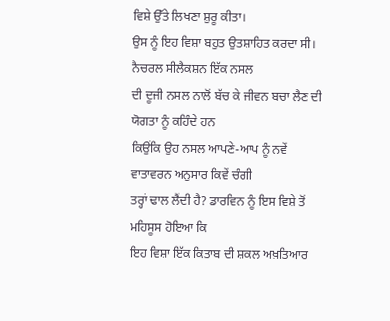ਵਿਸ਼ੇ ਉੱਤੇ ਲਿਖਣਾ ਸ਼ੁਰੂ ਕੀਤਾ।
ਉਸ ਨੂੰ ਇਹ ਵਿਸ਼ਾ ਬਹੁਤ ਉਤਸ਼ਾਹਿਤ ਕਰਦਾ ਸੀ। ਨੈਚਰਲ ਸੀਲੈਕਸ਼ਨ ਇੱਕ ਨਸਲ
ਦੀ ਦੂਜੀ ਨਸਲ ਨਾਲੋਂ ਬੱਚ ਕੇ ਜੀਵਨ ਬਚਾ ਲੈਣ ਦੀ ਯੋਗਤਾ ਨੂੰ ਕਹਿੰਦੇ ਹਨ
ਕਿਉਂਕਿ ਉਹ ਨਸਲ ਆਪਣੇ-ਆਪ ਨੂੰ ਨਵੇਂ ਵਾਤਾਵਰਨ ਅਨੁਸਾਰ ਕਿਵੇਂ ਚੰਗੀ
ਤਰ੍ਹਾਂ ਢਾਲ ਲੈਂਦੀ ਹੈ? ਡਾਰਵਿਨ ਨੂੰ ਇਸ ਵਿਸ਼ੇ ਤੋਂ ਮਹਿਸੂਸ ਹੋਇਆ ਕਿ
ਇਹ ਵਿਸ਼ਾ ਇੱਕ ਕਿਤਾਬ ਦੀ ਸ਼ਕਲ ਅਖ਼ਤਿਆਰ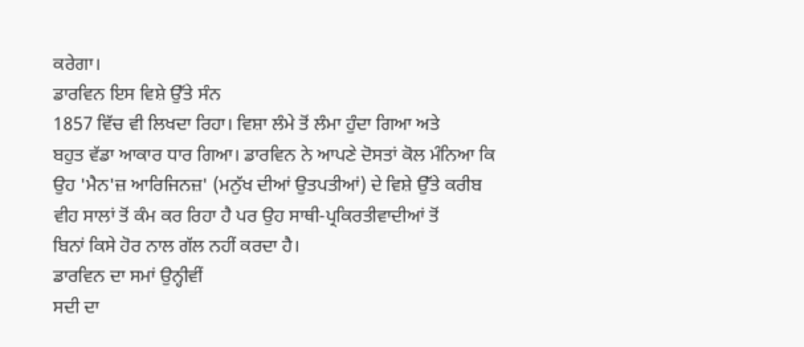ਕਰੇਗਾ।
ਡਾਰਵਿਨ ਇਸ ਵਿਸ਼ੇ ਉੱਤੇ ਸੰਨ
1857 ਵਿੱਚ ਵੀ ਲਿਖਦਾ ਰਿਹਾ। ਵਿਸ਼ਾ ਲੰਮੇ ਤੋਂ ਲੰਮਾ ਹੁੰਦਾ ਗਿਆ ਅਤੇ
ਬਹੁਤ ਵੱਡਾ ਆਕਾਰ ਧਾਰ ਗਿਆ। ਡਾਰਵਿਨ ਨੇ ਆਪਣੇ ਦੋਸਤਾਂ ਕੋਲ ਮੰਨਿਆ ਕਿ
ਉਹ 'ਮੈਨ'ਜ਼ ਆਰਿਜਿਨਜ਼' (ਮਨੁੱਖ ਦੀਆਂ ਉਤਪਤੀਆਂ) ਦੇ ਵਿਸ਼ੇ ਉੱਤੇ ਕਰੀਬ
ਵੀਹ ਸਾਲਾਂ ਤੋਂ ਕੰਮ ਕਰ ਰਿਹਾ ਹੈ ਪਰ ਉਹ ਸਾਥੀ-ਪ੍ਰਕਿਰਤੀਵਾਦੀਆਂ ਤੋਂ
ਬਿਨਾਂ ਕਿਸੇ ਹੋਰ ਨਾਲ ਗੱਲ ਨਹੀਂ ਕਰਦਾ ਹੈ।
ਡਾਰਵਿਨ ਦਾ ਸਮਾਂ ਉਨ੍ਹੀਵੀਂ
ਸਦੀ ਦਾ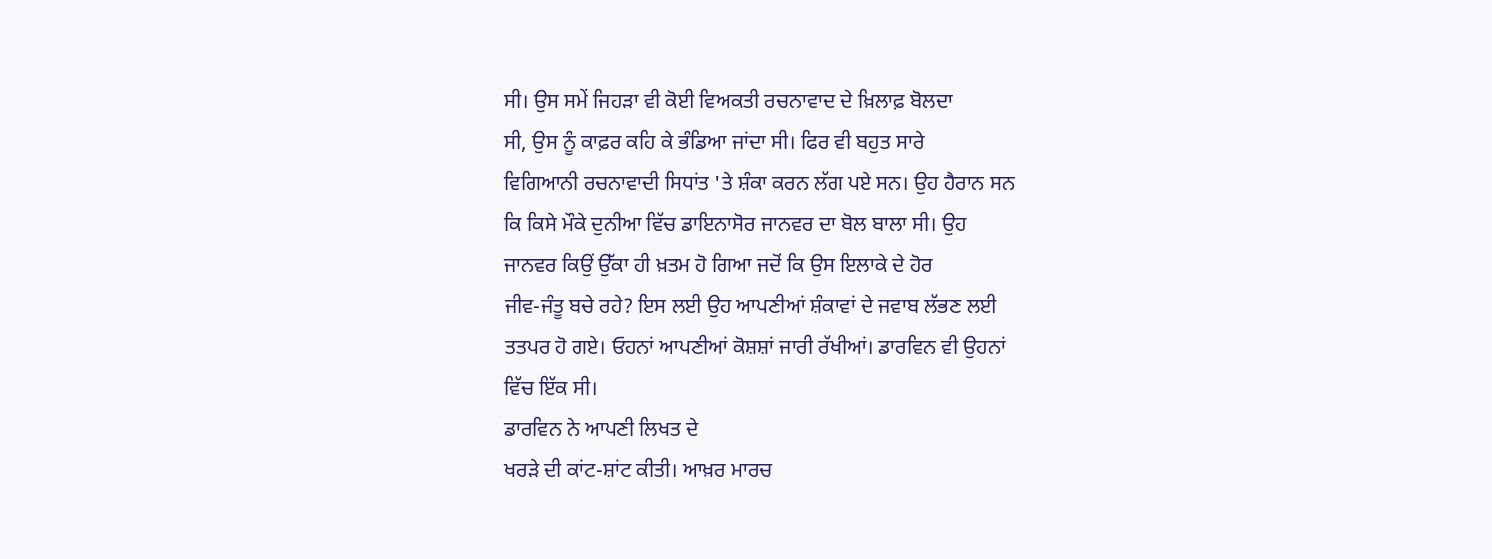ਸੀ। ਉਸ ਸਮੇਂ ਜਿਹੜਾ ਵੀ ਕੋਈ ਵਿਅਕਤੀ ਰਚਨਾਵਾਦ ਦੇ ਖ਼ਿਲਾਫ਼ ਬੋਲਦਾ
ਸੀ, ਉਸ ਨੂੰ ਕਾਫ਼ਰ ਕਹਿ ਕੇ ਭੰਡਿਆ ਜਾਂਦਾ ਸੀ। ਫਿਰ ਵੀ ਬਹੁਤ ਸਾਰੇ
ਵਿਗਿਆਨੀ ਰਚਨਾਵਾਦੀ ਸਿਧਾਂਤ 'ਤੇ ਸ਼ੰਕਾ ਕਰਨ ਲੱਗ ਪਏ ਸਨ। ਉਹ ਹੈਰਾਨ ਸਨ
ਕਿ ਕਿਸੇ ਮੌਕੇ ਦੁਨੀਆ ਵਿੱਚ ਡਾਇਨਾਸੋਰ ਜਾਨਵਰ ਦਾ ਬੋਲ ਬਾਲਾ ਸੀ। ਉਹ
ਜਾਨਵਰ ਕਿਉਂ ਉੱਕਾ ਹੀ ਖ਼ਤਮ ਹੋ ਗਿਆ ਜਦੋਂ ਕਿ ਉਸ ਇਲਾਕੇ ਦੇ ਹੋਰ
ਜੀਵ-ਜੰਤੂ ਬਚੇ ਰਹੇ? ਇਸ ਲਈ ਉਹ ਆਪਣੀਆਂ ਸ਼ੰਕਾਵਾਂ ਦੇ ਜਵਾਬ ਲੱਭਣ ਲਈ
ਤਤਪਰ ਹੋ ਗਏ। ਓਹਨਾਂ ਆਪਣੀਆਂ ਕੋਸ਼ਸ਼ਾਂ ਜਾਰੀ ਰੱਖੀਆਂ। ਡਾਰਵਿਨ ਵੀ ਉਹਨਾਂ
ਵਿੱਚ ਇੱਕ ਸੀ।
ਡਾਰਵਿਨ ਨੇ ਆਪਣੀ ਲਿਖਤ ਦੇ
ਖਰੜੇ ਦੀ ਕਾਂਟ-ਸ਼ਾਂਟ ਕੀਤੀ। ਆਖ਼ਰ ਮਾਰਚ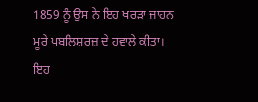1859 ਨੂੰ ਉਸ ਨੇ ਇਹ ਖਰੜਾ ਜਾਹਨ
ਮੂਰੇ ਪਬਲਿਸ਼ਰਜ਼ ਦੇ ਹਵਾਲੇ ਕੀਤਾ।
ਇਹ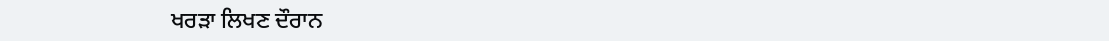ਖਰੜਾ ਲਿਖਣ ਦੌਰਾਨ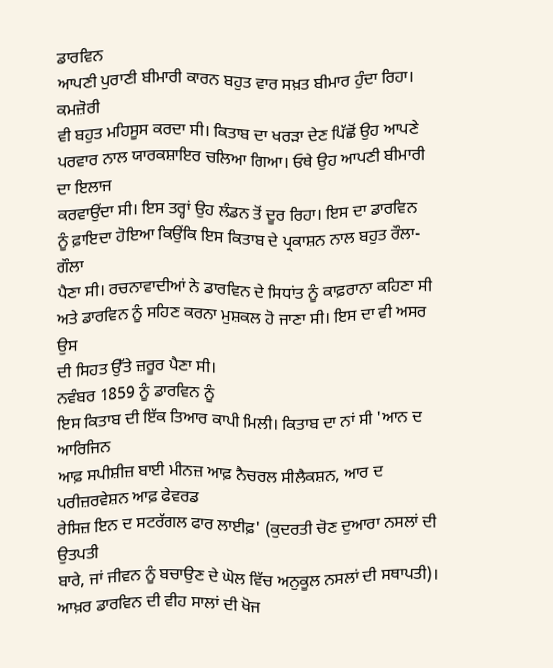ਡਾਰਵਿਨ
ਆਪਣੀ ਪੁਰਾਣੀ ਬੀਮਾਰੀ ਕਾਰਨ ਬਹੁਤ ਵਾਰ ਸਖ਼ਤ ਬੀਮਾਰ ਹੁੰਦਾ ਰਿਹਾ। ਕਮਜ਼ੋਰੀ
ਵੀ ਬਹੁਤ ਮਹਿਸੂਸ ਕਰਦਾ ਸੀ। ਕਿਤਾਬ ਦਾ ਖਰੜਾ ਦੇਣ ਪਿੱਛੋਂ ਉਹ ਆਪਣੇ
ਪਰਵਾਰ ਨਾਲ ਯਾਰਕਸ਼ਾਇਰ ਚਲਿਆ ਗਿਆ। ਓਥੇ ਉਹ ਆਪਣੀ ਬੀਮਾਰੀ ਦਾ ਇਲਾਜ
ਕਰਵਾਉਂਦਾ ਸੀ। ਇਸ ਤਰ੍ਹਾਂ ਉਹ ਲੰਡਨ ਤੋਂ ਦੂਰ ਰਿਹਾ। ਇਸ ਦਾ ਡਾਰਵਿਨ
ਨੂੰ ਫ਼ਾਇਦਾ ਹੋਇਆ ਕਿਉਂਕਿ ਇਸ ਕਿਤਾਬ ਦੇ ਪ੍ਰਕਾਸ਼ਨ ਨਾਲ ਬਹੁਤ ਰੌਲਾ-ਗੌਲਾ
ਪੈਣਾ ਸੀ। ਰਚਨਾਵਾਦੀਆਂ ਨੇ ਡਾਰਵਿਨ ਦੇ ਸਿਧਾਂਤ ਨੂੰ ਕਾਫ਼ਰਾਨਾ ਕਹਿਣਾ ਸੀ
ਅਤੇ ਡਾਰਵਿਨ ਨੂੰ ਸਹਿਣ ਕਰਨਾ ਮੁਸ਼ਕਲ ਹੋ ਜਾਣਾ ਸੀ। ਇਸ ਦਾ ਵੀ ਅਸਰ ਉਸ
ਦੀ ਸਿਹਤ ਉੱਤੇ ਜ਼ਰੂਰ ਪੈਣਾ ਸੀ।
ਨਵੰਬਰ 1859 ਨੂੰ ਡਾਰਵਿਨ ਨੂੰ
ਇਸ ਕਿਤਾਬ ਦੀ ਇੱਕ ਤਿਆਰ ਕਾਪੀ ਮਿਲੀ। ਕਿਤਾਬ ਦਾ ਨਾਂ ਸੀ 'ਆਨ ਦ ਆਰਿਜਿਨ
ਆਫ਼ ਸਪੀਸ਼ੀਜ਼ ਬਾਈ ਮੀਨਜ਼ ਆਫ਼ ਨੈਚਰਲ ਸੀਲੈਕਸ਼ਨ, ਆਰ ਦ ਪਰੀਜ਼ਰਵੇਸ਼ਨ ਆਫ਼ ਫੇਵਰਡ
ਰੇਸਿਜ਼ ਇਨ ਦ ਸਟਰੱਗਲ ਫਾਰ ਲਾਈਫ਼' (ਕੁਦਰਤੀ ਚੋਣ ਦੁਆਰਾ ਨਸਲਾਂ ਦੀ ਉਤਪਤੀ
ਬਾਰੇ, ਜਾਂ ਜੀਵਨ ਨੂੰ ਬਚਾਉਣ ਦੇ ਘੋਲ ਵਿੱਚ ਅਨੁਕੂਲ ਨਸਲਾਂ ਦੀ ਸਥਾਪਤੀ)।
ਆਖ਼ਰ ਡਾਰਵਿਨ ਦੀ ਵੀਹ ਸਾਲਾਂ ਦੀ ਖੋਜ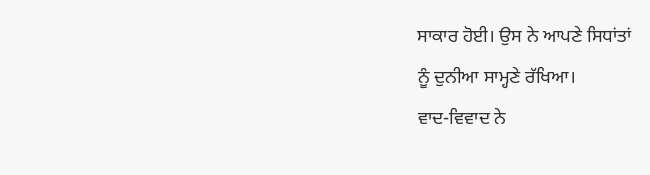ਸਾਕਾਰ ਹੋਈ। ਉਸ ਨੇ ਆਪਣੇ ਸਿਧਾਂਤਾਂ
ਨੂੰ ਦੁਨੀਆ ਸਾਮ੍ਹਣੇ ਰੱਖਿਆ।
ਵਾਦ-ਵਿਵਾਦ ਨੇ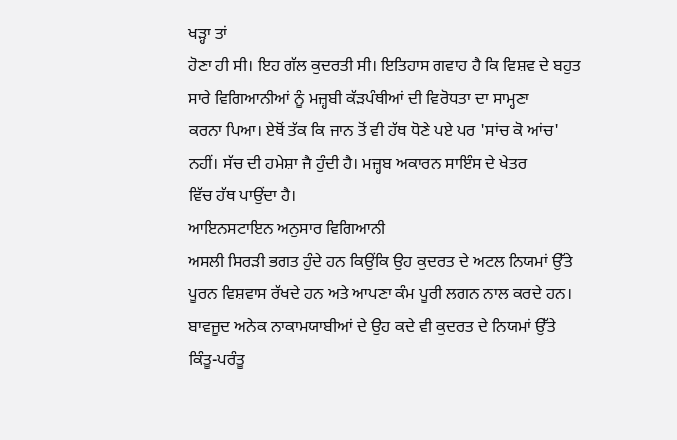ਖੜ੍ਹਾ ਤਾਂ
ਹੋਣਾ ਹੀ ਸੀ। ਇਹ ਗੱਲ ਕੁਦਰਤੀ ਸੀ। ਇਤਿਹਾਸ ਗਵਾਹ ਹੈ ਕਿ ਵਿਸ਼ਵ ਦੇ ਬਹੁਤ
ਸਾਰੇ ਵਿਗਿਆਨੀਆਂ ਨੂੰ ਮਜ਼੍ਹਬੀ ਕੱੜਪੰਥੀਆਂ ਦੀ ਵਿਰੋਧਤਾ ਦਾ ਸਾਮ੍ਹਣਾ
ਕਰਨਾ ਪਿਆ। ਏਥੋਂ ਤੱਕ ਕਿ ਜਾਨ ਤੋਂ ਵੀ ਹੱਥ ਧੋਣੇ ਪਏ ਪਰ 'ਸਾਂਚ ਕੋ ਆਂਚ'
ਨਹੀਂ। ਸੱਚ ਦੀ ਹਮੇਸ਼ਾ ਜੈ ਹੁੰਦੀ ਹੈ। ਮਜ਼੍ਹਬ ਅਕਾਰਨ ਸਾਇੰਸ ਦੇ ਖੇਤਰ
ਵਿੱਚ ਹੱਥ ਪਾਉਂਦਾ ਹੈ।
ਆਇਨਸਟਾਇਨ ਅਨੁਸਾਰ ਵਿਗਿਆਨੀ
ਅਸਲੀ ਸਿਰੜੀ ਭਗਤ ਹੁੰਦੇ ਹਨ ਕਿਉਂਕਿ ਉਹ ਕੁਦਰਤ ਦੇ ਅਟਲ ਨਿਯਮਾਂ ਉੱਤੇ
ਪੂਰਨ ਵਿਸ਼ਵਾਸ ਰੱਖਦੇ ਹਨ ਅਤੇ ਆਪਣਾ ਕੰਮ ਪੂਰੀ ਲਗਨ ਨਾਲ ਕਰਦੇ ਹਨ।
ਬਾਵਜੂਦ ਅਨੇਕ ਨਾਕਾਮਯਾਬੀਆਂ ਦੇ ਉਹ ਕਦੇ ਵੀ ਕੁਦਰਤ ਦੇ ਨਿਯਮਾਂ ਉੱਤੇ
ਕਿੰਤੂ-ਪਰੰਤੂ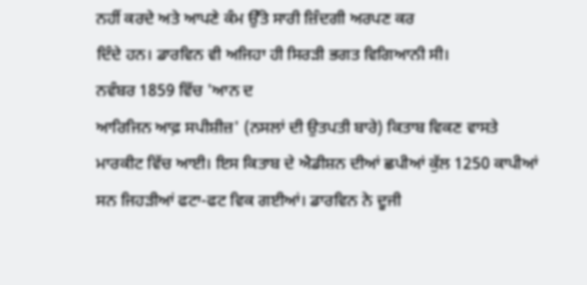ਨਹੀਂ ਕਰਦੇ ਅਤੇ ਆਪਣੇ ਕੰਮ ਉੱਤੇ ਸਾਰੀ ਜ਼ਿੰਦਗੀ ਅਰਪਣ ਕਰ
ਦਿੰਦੇ ਹਨ। ਡਾਰਵਿਨ ਵੀ ਅਜਿਹਾ ਹੀ ਸਿਰੜੀ ਭਗਤ ਵਿਗਿਆਨੀ ਸੀ।
ਨਵੰਬਰ 1859 ਵਿੱਚ 'ਆਨ ਦ
ਆਰਿਜਿਨ ਆਫ਼ ਸਪੀਸ਼ੀਜ਼' (ਨਸਲਾਂ ਦੀ ਉਤਪਤੀ ਬਾਰੇ) ਕਿਤਾਬ ਵਿਕਣ ਵਾਸਤੇ
ਮਾਰਕੀਟ ਵਿੱਚ ਆਈ। ਇਸ ਕਿਤਾਬ ਦੇ ਐਡੀਸ਼ਨ ਦੀਆਂ ਛਪੀਆਂ ਕੁੱਲ 1250 ਕਾਪੀਆਂ
ਸਨ ਜਿਹੜੀਆਂ ਫਟਾ-ਫਟ ਵਿਕ ਗਈਆਂ। ਡਾਰਵਿਨ ਨੇ ਦੂਜੀ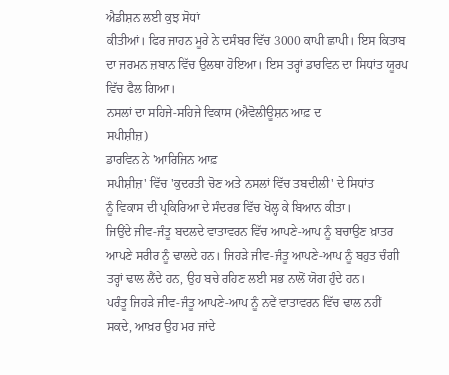ਐਡੀਸ਼ਨ ਲਈ ਕੁਝ ਸੋਧਾਂ
ਕੀਤੀਆਂ। ਫਿਰ ਜਾਹਨ ਮੂਰੇ ਨੇ ਦਸੰਬਰ ਵਿੱਚ 3000 ਕਾਪੀ ਛਾਪੀ। ਇਸ ਕਿਤਾਬ
ਦਾ ਜਰਮਨ ਜ਼ਬਾਨ ਵਿੱਚ ਉਲਥਾ ਹੋਇਆ। ਇਸ ਤਰ੍ਹਾਂ ਡਾਰਵਿਨ ਦਾ ਸਿਧਾਂਤ ਯੂਰਪ
ਵਿੱਚ ਫੈਲ ਗਿਆ।
ਨਸਲਾਂ ਦਾ ਸਹਿਜੇ-ਸਹਿਜੇ ਵਿਕਾਸ (ਐਵੋਲੀਊਸ਼ਨ ਆਫ਼ ਦ
ਸਪੀਸ਼ੀਜ਼)
ਡਾਰਵਿਨ ਨੇ 'ਆਰਿਜਿਨ ਆਫ਼
ਸਪੀਸ਼ੀਜ਼' ਵਿੱਚ 'ਕੁਦਰਤੀ ਚੋਣ ਅਤੇ ਨਸਲਾਂ ਵਿੱਚ ਤਬਦੀਲੀ' ਦੇ ਸਿਧਾਂਤ
ਨੂੰ ਵਿਕਾਸ ਦੀ ਪ੍ਰਕਿਰਿਆ ਦੇ ਸੰਦਰਭ ਵਿੱਚ ਖੋਲ੍ਹ ਕੇ ਬਿਆਨ ਕੀਤਾ।
ਜਿਉਂਦੇ ਜੀਵ-ਜੰਤੂ ਬਦਲਦੇ ਵਾਤਾਵਰਨ ਵਿੱਚ ਆਪਣੇ-ਆਪ ਨੂੰ ਬਚਾਉਣ ਖ਼ਾਤਰ
ਆਪਣੇ ਸਰੀਰ ਨੂੰ ਢਾਲਦੇ ਹਨ। ਜਿਹੜੇ ਜੀਵ-ਜੰਤੂ ਆਪਣੇ-ਆਪ ਨੂੰ ਬਹੁਤ ਚੰਗੀ
ਤਰ੍ਹਾਂ ਢਾਲ ਲੈਂਦੇ ਹਨ, ਉਹ ਬਚੇ ਰਹਿਣ ਲਈ ਸਭ ਨਾਲੋਂ ਯੋਗ ਹੁੰਦੇ ਹਨ।
ਪਰੰਤੂ ਜਿਹੜੇ ਜੀਵ-ਜੰਤੂ ਆਪਣੇ-ਆਪ ਨੂੰ ਨਵੇਂ ਵਾਤਾਵਰਨ ਵਿੱਚ ਢਾਲ ਨਹੀਂ
ਸਕਦੇ, ਆਖ਼ਰ ਉਹ ਮਰ ਜਾਂਦੇ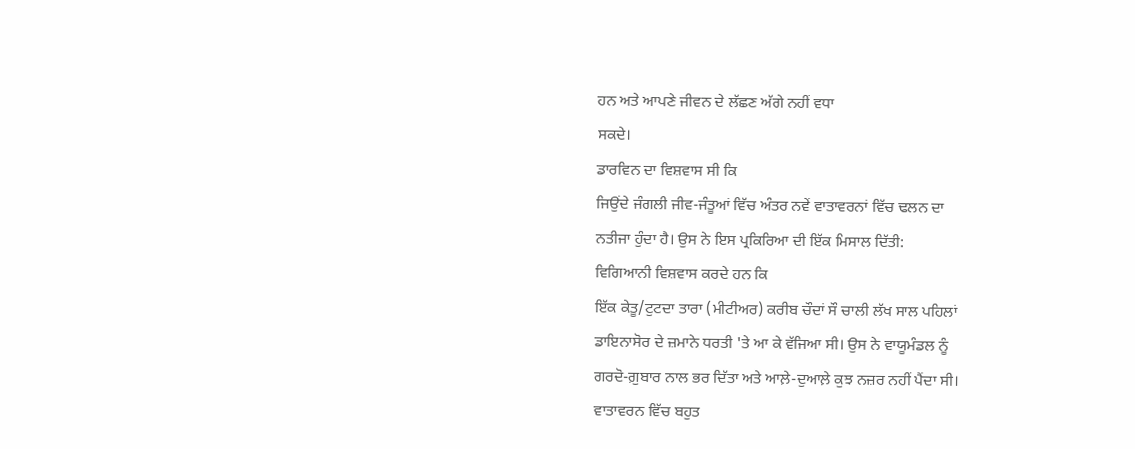ਹਨ ਅਤੇ ਆਪਣੇ ਜੀਵਨ ਦੇ ਲੱਛਣ ਅੱਗੇ ਨਹੀਂ ਵਧਾ
ਸਕਦੇ।
ਡਾਰਵਿਨ ਦਾ ਵਿਸ਼ਵਾਸ ਸੀ ਕਿ
ਜਿਉਂਦੇ ਜੰਗਲੀ ਜੀਵ-ਜੰਤੂਆਂ ਵਿੱਚ ਅੰਤਰ ਨਵੇਂ ਵਾਤਾਵਰਨਾਂ ਵਿੱਚ ਢਲਨ ਦਾ
ਨਤੀਜਾ ਹੁੰਦਾ ਹੈ। ਉਸ ਨੇ ਇਸ ਪ੍ਰਕਿਰਿਆ ਦੀ ਇੱਕ ਮਿਸਾਲ ਦਿੱਤੀ:
ਵਿਗਿਆਨੀ ਵਿਸ਼ਵਾਸ ਕਰਦੇ ਹਨ ਕਿ
ਇੱਕ ਕੇਤੂ/ਟੁਟਦਾ ਤਾਰਾ (ਮੀਟੀਅਰ) ਕਰੀਬ ਚੌਦਾਂ ਸੌ ਚਾਲੀ ਲੱਖ ਸਾਲ ਪਹਿਲਾਂ
ਡਾਇਨਾਸੋਰ ਦੇ ਜ਼ਮਾਨੇ ਧਰਤੀ 'ਤੇ ਆ ਕੇ ਵੱਜਿਆ ਸੀ। ਉਸ ਨੇ ਵਾਯੂਮੰਡਲ ਨੂੰ
ਗਰਦੋ-ਗ਼ੁਬਾਰ ਨਾਲ ਭਰ ਦਿੱਤਾ ਅਤੇ ਆਲ਼ੇ-ਦੁਆਲ਼ੇ ਕੁਝ ਨਜ਼ਰ ਨਹੀਂ ਪੈਂਦਾ ਸੀ।
ਵਾਤਾਵਰਨ ਵਿੱਚ ਬਹੁਤ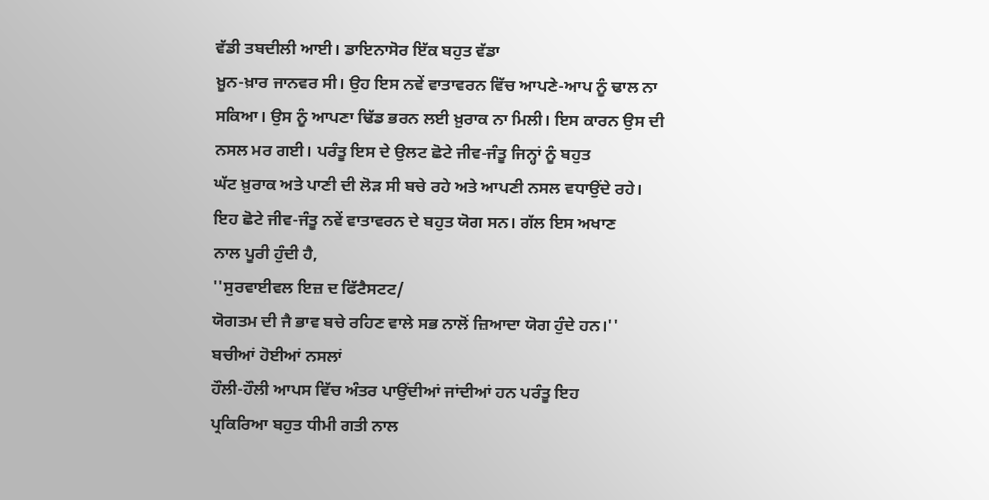ਵੱਡੀ ਤਬਦੀਲੀ ਆਈ। ਡਾਇਨਾਸੋਰ ਇੱਕ ਬਹੁਤ ਵੱਡਾ
ਖ਼ੂਨ-ਖ਼ਾਰ ਜਾਨਵਰ ਸੀ। ਉਹ ਇਸ ਨਵੇਂ ਵਾਤਾਵਰਨ ਵਿੱਚ ਆਪਣੇ-ਆਪ ਨੂੰ ਢਾਲ ਨਾ
ਸਕਿਆ। ਉਸ ਨੂੰ ਆਪਣਾ ਢਿੱਡ ਭਰਨ ਲਈ ਖ਼ੁਰਾਕ ਨਾ ਮਿਲੀ। ਇਸ ਕਾਰਨ ਉਸ ਦੀ
ਨਸਲ ਮਰ ਗਈ। ਪਰੰਤੂ ਇਸ ਦੇ ਉਲਟ ਛੋਟੇ ਜੀਵ-ਜੰਤੂ ਜਿਨ੍ਹਾਂ ਨੂੰ ਬਹੁਤ
ਘੱਟ ਖ਼ੁਰਾਕ ਅਤੇ ਪਾਣੀ ਦੀ ਲੋੜ ਸੀ ਬਚੇ ਰਹੇ ਅਤੇ ਆਪਣੀ ਨਸਲ ਵਧਾਉਂਦੇ ਰਹੇ।
ਇਹ ਛੋਟੇ ਜੀਵ-ਜੰਤੂ ਨਵੇਂ ਵਾਤਾਵਰਨ ਦੇ ਬਹੁਤ ਯੋਗ ਸਨ। ਗੱਲ ਇਸ ਅਖਾਣ
ਨਾਲ ਪੂਰੀ ਹੁੰਦੀ ਹੈ,
''ਸੁਰਵਾਈਵਲ ਇਜ਼ ਦ ਫਿੱਟੈਸਟਟ/
ਯੋਗਤਮ ਦੀ ਜੈ ਭਾਵ ਬਚੇ ਰਹਿਣ ਵਾਲੇ ਸਭ ਨਾਲੋਂ ਜ਼ਿਆਦਾ ਯੋਗ ਹੁੰਦੇ ਹਨ।''
ਬਚੀਆਂ ਹੋਈਆਂ ਨਸਲਾਂ
ਹੌਲੀ-ਹੌਲੀ ਆਪਸ ਵਿੱਚ ਅੰਤਰ ਪਾਉਂਦੀਆਂ ਜਾਂਦੀਆਂ ਹਨ ਪਰੰਤੂ ਇਹ
ਪ੍ਰਕਿਰਿਆ ਬਹੁਤ ਧੀਮੀ ਗਤੀ ਨਾਲ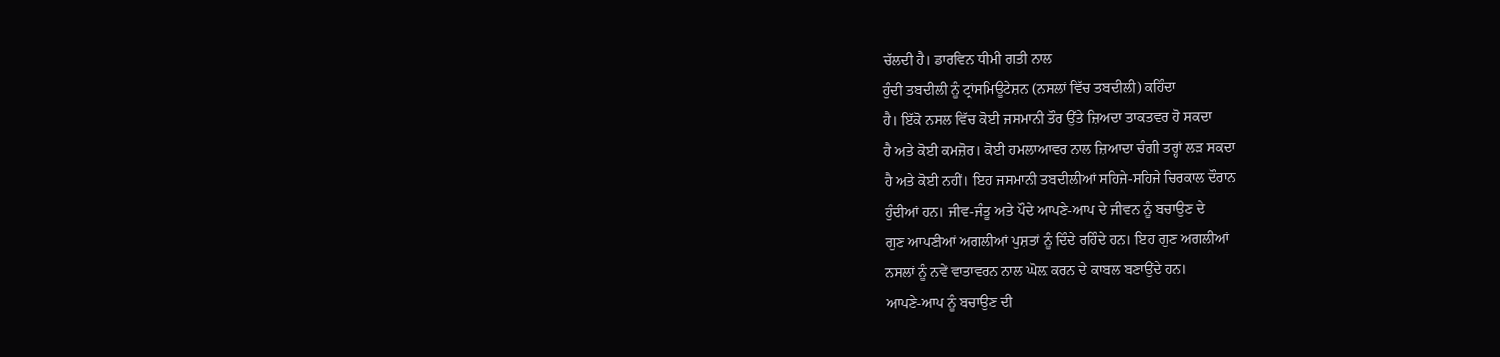ਚੱਲਦੀ ਹੈ। ਡਾਰਵਿਨ ਧੀਮੀ ਗਤੀ ਨਾਲ
ਹੁੰਦੀ ਤਬਦੀਲੀ ਨੂੰ ਟ੍ਰਾਂਸਮਿਊਟੇਸ਼ਨ (ਨਸਲਾਂ ਵਿੱਚ ਤਬਦੀਲੀ) ਕਹਿੰਦਾ
ਹੈ। ਇੱਕੋ ਨਸਲ ਵਿੱਚ ਕੋਈ ਜਸਮਾਨੀ ਤੌਰ ਉੱਤੇ ਜ਼ਿਅਦਾ ਤਾਕਤਵਰ ਹੋ ਸਕਦਾ
ਹੈ ਅਤੇ ਕੋਈ ਕਮਜ਼ੋਰ। ਕੋਈ ਹਮਲਾਆਵਰ ਨਾਲ ਜ਼ਿਆਦਾ ਚੰਗੀ ਤਰ੍ਹਾਂ ਲੜ ਸਕਦਾ
ਹੈ ਅਤੇ ਕੋਈ ਨਹੀਂ। ਇਹ ਜਸਮਾਨੀ ਤਬਦੀਲੀਆਂ ਸਹਿਜੇ-ਸਹਿਜੇ ਚਿਰਕਾਲ ਦੌਰਾਨ
ਹੁੰਦੀਆਂ ਹਨ। ਜੀਵ-ਜੰਤੂ ਅਤੇ ਪੌਦੇ ਆਪਣੇ-ਆਪ ਦੇ ਜੀਵਨ ਨੂੰ ਬਚਾਉਣ ਦੇ
ਗੁਣ ਆਪਣੀਆਂ ਅਗਲੀਆਂ ਪੁਸ਼ਤਾਂ ਨੂੰ ਦਿੰਦੇ ਰਹਿੰਦੇ ਹਨ। ਇਹ ਗੁਣ ਅਗਲੀਆਂ
ਨਸਲਾਂ ਨੂੰ ਨਵੇਂ ਵਾਤਾਵਰਨ ਨਾਲ ਘੋਲ਼ ਕਰਨ ਦੇ ਕਾਬਲ ਬਣਾਉਂਦੇ ਹਨ।
ਆਪਣੇ-ਆਪ ਨੂੰ ਬਚਾਉਣ ਦੀ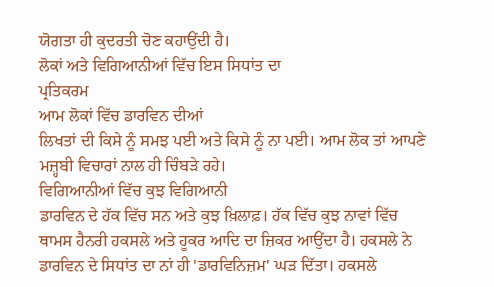ਯੋਗਤਾ ਹੀ ਕੁਦਰਤੀ ਚੋਣ ਕਹਾਉਂਦੀ ਹੈ।
ਲੋਕਾਂ ਅਤੇ ਵਿਗਿਆਨੀਆਂ ਵਿੱਚ ਇਸ ਸਿਧਾਂਤ ਦਾ
ਪ੍ਰਤਿਕਰਮ
ਆਮ ਲੋਕਾਂ ਵਿੱਚ ਡਾਰਵਿਨ ਦੀਆਂ
ਲਿਖਤਾਂ ਦੀ ਕਿਸੇ ਨੂੰ ਸਮਝ ਪਈ ਅਤੇ ਕਿਸੇ ਨੂੰ ਨਾ ਪਈ। ਆਮ ਲੋਕ ਤਾਂ ਆਪਣੇ
ਮਜ਼੍ਹਬੀ ਵਿਚਾਰਾਂ ਨਾਲ ਹੀ ਚਿੰਬੜੇ ਰਹੇ।
ਵਿਗਿਆਨੀਆਂ ਵਿੱਚ ਕੁਝ ਵਿਗਿਆਨੀ
ਡਾਰਵਿਨ ਦੇ ਹੱਕ ਵਿੱਚ ਸਨ ਅਤੇ ਕੁਝ ਖ਼ਿਲਾਫ਼। ਹੱਕ ਵਿੱਚ ਕੁਝ ਨਾਵਾਂ ਵਿੱਚ
ਥਾਮਸ ਹੈਨਰੀ ਹਕਸਲੇ ਅਤੇ ਹੂਕਰ ਆਦਿ ਦਾ ਜ਼ਿਕਰ ਆਉਂਦਾ ਹੈ। ਹਕਸਲੇ ਨੇ
ਡਾਰਵਿਨ ਦੇ ਸਿਧਾਂਤ ਦਾ ਨਾਂ ਹੀ 'ਡਾਰਵਿਨਿਜ਼ਮ' ਘੜ ਦਿੱਤਾ। ਹਕਸਲੇ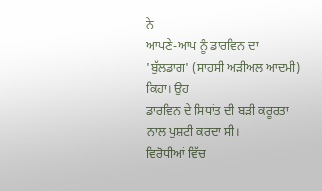ਨੇ
ਆਪਣੇ-ਆਪ ਨੂੰ ਡਾਰਵਿਨ ਦਾ 'ਬੁੱਲਡਾਗ' (ਸਾਹਸੀ ਅੜੀਅਲ ਆਦਮੀ) ਕਿਹਾ। ਉਹ
ਡਾਰਵਿਨ ਦੇ ਸਿਧਾਂਤ ਦੀ ਬੜੀ ਕਰੂਰਤਾ ਨਾਲ ਪੁਸ਼ਟੀ ਕਰਦਾ ਸੀ।
ਵਿਰੋਧੀਆਂ ਵਿੱਚ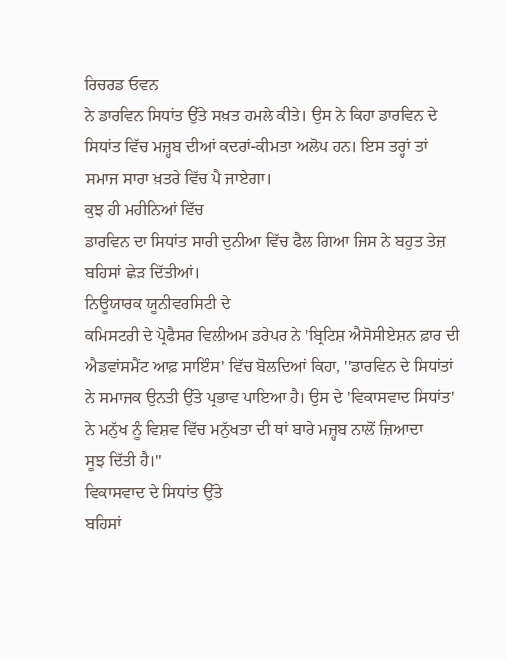ਰਿਚਰਡ ਓਵਨ
ਨੇ ਡਾਰਵਿਨ ਸਿਧਾਂਤ ਉੱਤੇ ਸਖ਼ਤ ਹਮਲੇ ਕੀਤੇ। ਉਸ ਨੇ ਕਿਹਾ ਡਾਰਵਿਨ ਦੇ
ਸਿਧਾਂਤ ਵਿੱਚ ਮਜ਼੍ਹਬ ਦੀਆਂ ਕਦਰਾਂ-ਕੀਮਤਾ ਅਲੋਪ ਹਨ। ਇਸ ਤਰ੍ਹਾਂ ਤਾਂ
ਸਮਾਜ ਸਾਰਾ ਖ਼ਤਰੇ ਵਿੱਚ ਪੈ ਜਾਏਗਾ।
ਕੁਝ ਹੀ ਮਹੀਨਿਆਂ ਵਿੱਚ
ਡਾਰਵਿਨ ਦਾ ਸਿਧਾਂਤ ਸਾਰੀ ਦੁਨੀਆ ਵਿੱਚ ਫੈਲ ਗਿਆ ਜਿਸ ਨੇ ਬਹੁਤ ਤੇਜ਼
ਬਹਿਸਾਂ ਛੇੜ ਦਿੱਤੀਆਂ।
ਨਿਊਯਾਰਕ ਯੂਨੀਵਰਸਿਟੀ ਦੇ
ਕਮਿਸਟਰੀ ਦੇ ਪ੍ਰੋਫੈਸਰ ਵਿਲੀਅਮ ਡਰੇਪਰ ਨੇ 'ਬ੍ਰਿਟਿਸ਼ ਐਸੋਸੀਏਸ਼ਨ ਫ਼ਾਰ ਦੀ
ਐਡਵਾਂਸਮੈਂਟ ਆਫ਼ ਸਾਇੰਸ' ਵਿੱਚ ਬੋਲਦਿਆਂ ਕਿਹਾ, ''ਡਾਰਵਿਨ ਦੇ ਸਿਧਾਂਤਾਂ
ਨੇ ਸਮਾਜਕ ਉਨਤੀ ਉੱਤੇ ਪ੍ਰਭਾਵ ਪਾਇਆ ਹੈ। ਉਸ ਦੇ 'ਵਿਕਾਸਵਾਦ ਸਿਧਾਂਤ'
ਨੇ ਮਨੁੱਖ ਨੂੰ ਵਿਸ਼ਵ ਵਿੱਚ ਮਨੁੱਖਤਾ ਦੀ ਥਾਂ ਬਾਰੇ ਮਜ਼੍ਹਬ ਨਾਲੋਂ ਜ਼ਿਆਦਾ
ਸੂਝ ਦਿੱਤੀ ਹੈ।''
ਵਿਕਾਸਵਾਦ ਦੇ ਸਿਧਾਂਤ ਉੱਤੇ
ਬਹਿਸਾਂ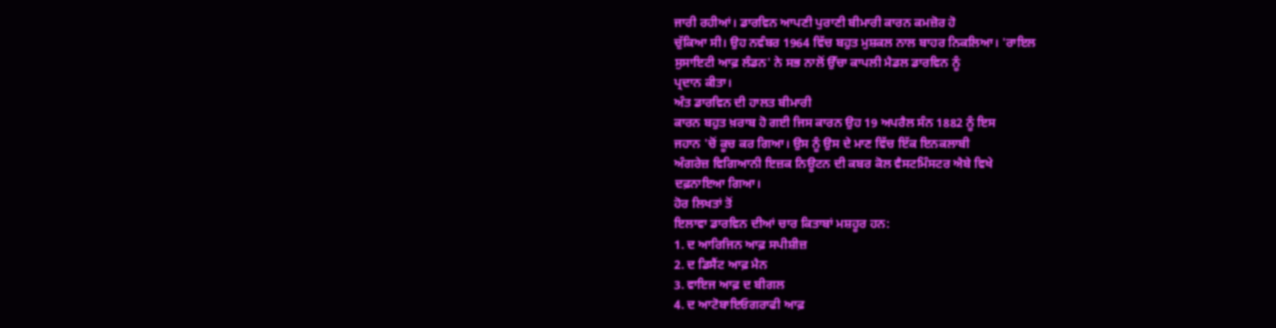ਜਾਰੀ ਰਹੀਆਂ। ਡਾਰਵਿਨ ਆਪਣੀ ਪੁਰਾਣੀ ਬੀਮਾਰੀ ਕਾਰਨ ਕਮਜ਼ੋਰ ਹੋ
ਚੁੱਕਿਆ ਸੀ। ਉਹ ਨਵੰਬਰ 1964 ਵਿੱਚ ਬਹੁਤ ਮੁਸ਼ਕਲ ਨਾਲ ਬਾਹਰ ਨਿਕਲਿਆ। 'ਰਾਇਲ
ਸੁਸਾਇਟੀ ਆਫ਼ ਲੰਡਨ' ਨੇ ਸਭ ਨਾਲੋਂ ਉੱਚਾ ਕਾਪਲੀ ਮੈਡਲ ਡਾਰਵਿਨ ਨੂੰ
ਪ੍ਰਦਾਨ ਕੀਤਾ।
ਅੰਤ ਡਾਰਵਿਨ ਦੀ ਹਾਲਤ ਬੀਮਾਰੀ
ਕਾਰਨ ਬਹੁਤ ਖ਼ਰਾਬ ਹੋ ਗਈ ਜਿਸ ਕਾਰਨ ਉਹ 19 ਅਪਰੈਲ ਸੰਨ 1882 ਨੂੰ ਇਸ
ਜਹਾਨ 'ਚੋਂ ਕੂਚ ਕਰ ਗਿਆ। ਉਸ ਨੂੰ ਉਸ ਦੇ ਮਾਣ ਵਿੱਚ ਇੱਕ ਇਨਕਲਾਬੀ
ਅੰਗਰੇਜ਼ ਵਿਗਿਆਨੀ ਇਜ਼ਕ ਨਿਊਟਨ ਦੀ ਕਬਰ ਕੋਲ ਵੈਸਟਮਿੰਸਟਰ ਐਬੇ ਵਿਖੇ
ਦਫ਼ਨਾਇਆ ਗਿਆ।
ਹੋਰ ਲਿਖਤਾਂ ਤੋਂ
ਇਲਾਵਾ ਡਾਰਵਿਨ ਦੀਆਂ ਚਾਰ ਕਿਤਾਬਾਂ ਮਸ਼ਹੂਰ ਹਨ:
1. ਦ ਆਰਿਜਿਨ ਆਫ਼ ਸਪੀਸ਼ੀਜ਼
2. ਦ ਡਿਸੈਂਟ ਆਫ਼ ਮੈਨ
3. ਵਾਇਜ ਆਫ਼ ਦ ਬੀਗਲ
4. ਦ ਆਟੋਬਾਇਓਗਰਾਫੀ ਆਫ਼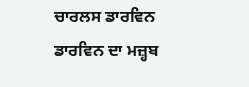ਚਾਰਲਸ ਡਾਰਵਿਨ
ਡਾਰਵਿਨ ਦਾ ਮਜ਼੍ਹਬ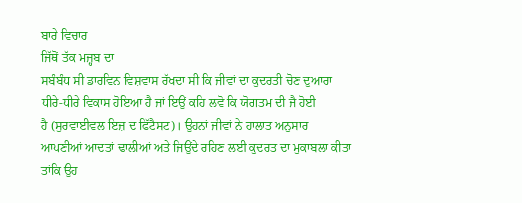ਬਾਰੇ ਵਿਚਾਰ
ਜਿੱਥੋਂ ਤੱਕ ਮਜ਼੍ਹਬ ਦਾ
ਸਬੰਬੰਧ ਸੀ ਡਾਰਵਿਨ ਵਿਸ਼ਵਾਸ ਰੱਖਦਾ ਸੀ ਕਿ ਜੀਵਾਂ ਦਾ ਕੁਦਰਤੀ ਚੋਣ ਦੁਆਰਾ
ਧੀਰੇ-ਧੀਰੇ ਵਿਕਾਸ ਹੋਇਆ ਹੈ ਜਾਂ ਇਉਂ ਕਹਿ ਲਵੋ ਕਿ ਯੋਗਤਮ ਦੀ ਜੈ ਹੋਈ
ਹੈ (ਸੁਰਵਾਈਵਲ ਇਜ਼ ਦ ਫਿੱਟੈਸਟ)। ਉਹਨਾਂ ਜੀਵਾਂ ਨੇ ਹਾਲਾਤ ਅਨੁਸਾਰ
ਆਪਣੀਆਂ ਆਦਤਾਂ ਢਾਲੀਆਂ ਅਤੇ ਜਿਉਂਦੇ ਰਹਿਣ ਲਈ ਕੁਦਰਤ ਦਾ ਮੁਕਾਬਲਾ ਕੀਤਾ
ਤਾਂਕਿ ਉਹ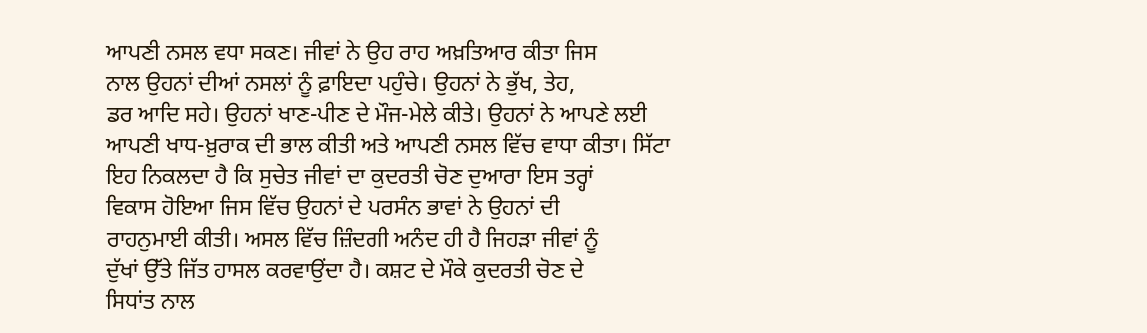ਆਪਣੀ ਨਸਲ ਵਧਾ ਸਕਣ। ਜੀਵਾਂ ਨੇ ਉਹ ਰਾਹ ਅਖ਼ਤਿਆਰ ਕੀਤਾ ਜਿਸ
ਨਾਲ ਉਹਨਾਂ ਦੀਆਂ ਨਸਲਾਂ ਨੂੰ ਫ਼ਾਇਦਾ ਪਹੁੰਚੇ। ਉਹਨਾਂ ਨੇ ਭੁੱਖ, ਤੇਹ,
ਡਰ ਆਦਿ ਸਹੇ। ਉਹਨਾਂ ਖਾਣ-ਪੀਣ ਦੇ ਮੌਜ-ਮੇਲੇ ਕੀਤੇ। ਉਹਨਾਂ ਨੇ ਆਪਣੇ ਲਈ
ਆਪਣੀ ਖਾਧ-ਖ਼ੁਰਾਕ ਦੀ ਭਾਲ ਕੀਤੀ ਅਤੇ ਆਪਣੀ ਨਸਲ ਵਿੱਚ ਵਾਧਾ ਕੀਤਾ। ਸਿੱਟਾ
ਇਹ ਨਿਕਲਦਾ ਹੈ ਕਿ ਸੁਚੇਤ ਜੀਵਾਂ ਦਾ ਕੁਦਰਤੀ ਚੋਣ ਦੁਆਰਾ ਇਸ ਤਰ੍ਹਾਂ
ਵਿਕਾਸ ਹੋਇਆ ਜਿਸ ਵਿੱਚ ਉਹਨਾਂ ਦੇ ਪਰਸੰਨ ਭਾਵਾਂ ਨੇ ਉਹਨਾਂ ਦੀ
ਰਾਹਨੁਮਾਈ ਕੀਤੀ। ਅਸਲ ਵਿੱਚ ਜ਼ਿੰਦਗੀ ਅਨੰਦ ਹੀ ਹੈ ਜਿਹੜਾ ਜੀਵਾਂ ਨੂੰ
ਦੁੱਖਾਂ ਉੱਤੇ ਜਿੱਤ ਹਾਸਲ ਕਰਵਾਉਂਦਾ ਹੈ। ਕਸ਼ਟ ਦੇ ਮੌਕੇ ਕੁਦਰਤੀ ਚੋਣ ਦੇ
ਸਿਧਾਂਤ ਨਾਲ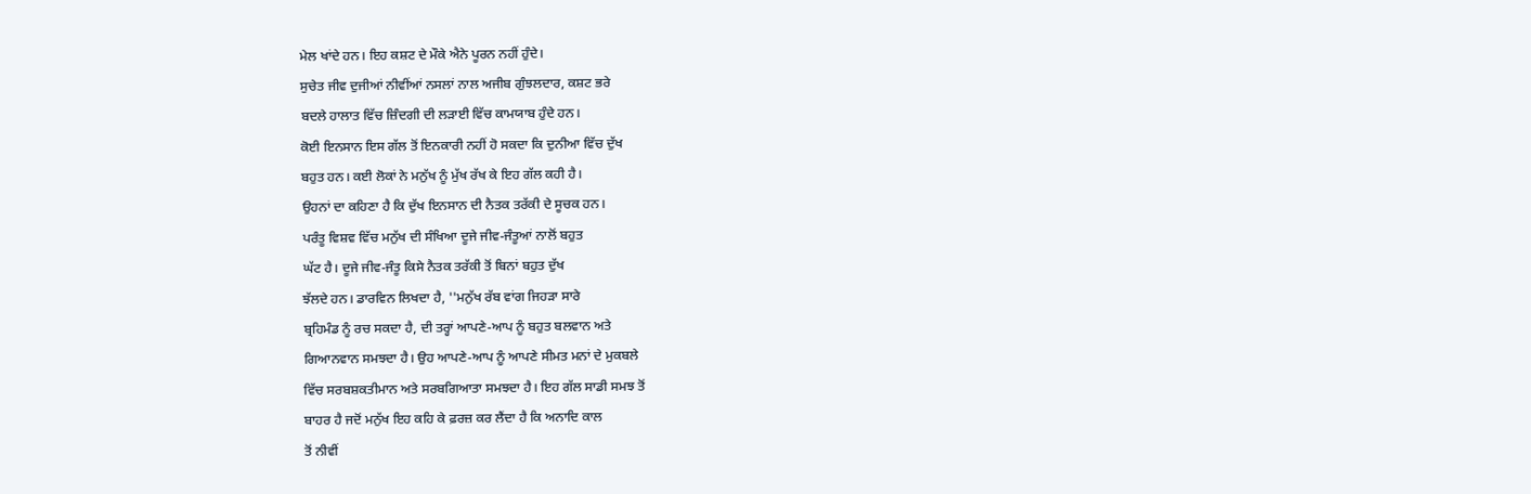ਮੇਲ ਖਾਂਦੇ ਹਨ। ਇਹ ਕਸ਼ਟ ਦੇ ਮੌਕੇ ਐਨੇ ਪੂਰਨ ਨਹੀਂ ਹੁੰਦੇ।
ਸੁਚੇਤ ਜੀਵ ਦੁਜੀਆਂ ਨੀਵੀਂਆਂ ਨਸਲਾਂ ਨਾਲ ਅਜੀਬ ਗੁੰਝਲਦਾਰ, ਕਸ਼ਟ ਭਰੇ
ਬਦਲੇ ਹਾਲਾਤ ਵਿੱਚ ਜ਼ਿੰਦਗੀ ਦੀ ਲੜਾਈ ਵਿੱਚ ਕਾਮਯਾਬ ਹੁੰਦੇ ਹਨ।
ਕੋਈ ਇਨਸਾਨ ਇਸ ਗੱਲ ਤੋਂ ਇਨਕਾਰੀ ਨਹੀਂ ਹੋ ਸਕਦਾ ਕਿ ਦੁਨੀਆ ਵਿੱਚ ਦੁੱਖ
ਬਹੁਤ ਹਨ। ਕਈ ਲੋਕਾਂ ਨੇ ਮਨੁੱਖ ਨੂੰ ਮੁੱਖ ਰੱਖ ਕੇ ਇਹ ਗੱਲ ਕਹੀ ਹੈ।
ਉਹਨਾਂ ਦਾ ਕਹਿਣਾ ਹੈ ਕਿ ਦੁੱਖ ਇਨਸਾਨ ਦੀ ਨੈਤਕ ਤਰੱਕੀ ਦੇ ਸੂਚਕ ਹਨ।
ਪਰੰਤੂ ਵਿਸ਼ਵ ਵਿੱਚ ਮਨੁੱਖ ਦੀ ਸੰਖਿਆ ਦੂਜੇ ਜੀਵ-ਜੰਤੂਆਂ ਨਾਲੋਂ ਬਹੁਤ
ਘੱਟ ਹੈ। ਦੂਜੇ ਜੀਵ-ਜੰਤੂ ਕਿਸੇ ਨੈਤਕ ਤਰੱਕੀ ਤੋਂ ਬਿਨਾਂ ਬਹੁਤ ਦੁੱਖ
ਝੱਲਦੇ ਹਨ। ਡਾਰਵਿਨ ਲਿਖਦਾ ਹੈ, ''ਮਨੁੱਖ ਰੱਬ ਵਾਂਗ ਜਿਹੜਾ ਸਾਰੇ
ਬ੍ਰਹਿਮੰਡ ਨੂੰ ਰਚ ਸਕਦਾ ਹੈ, ਦੀ ਤਰ੍ਹਾਂ ਆਪਣੇ-ਆਪ ਨੂੰ ਬਹੁਤ ਬਲਵਾਨ ਅਤੇ
ਗਿਆਨਵਾਨ ਸਮਝਦਾ ਹੈ। ਉਹ ਆਪਣੇ-ਆਪ ਨੂੰ ਆਪਣੇ ਸੀਮਤ ਮਨਾਂ ਦੇ ਮੁਕਬਲੇ
ਵਿੱਚ ਸਰਬਸ਼ਕਤੀਮਾਨ ਅਤੇ ਸਰਬਗਿਆਤਾ ਸਮਝਦਾ ਹੈ। ਇਹ ਗੱਲ ਸਾਡੀ ਸਮਝ ਤੋਂ
ਬਾਹਰ ਹੈ ਜਦੋਂ ਮਨੁੱਖ ਇਹ ਕਹਿ ਕੇ ਫ਼ਰਜ਼ ਕਰ ਲੈਂਦਾ ਹੈ ਕਿ ਅਨਾਦਿ ਕਾਲ
ਤੋਂ ਨੀਵੀਂ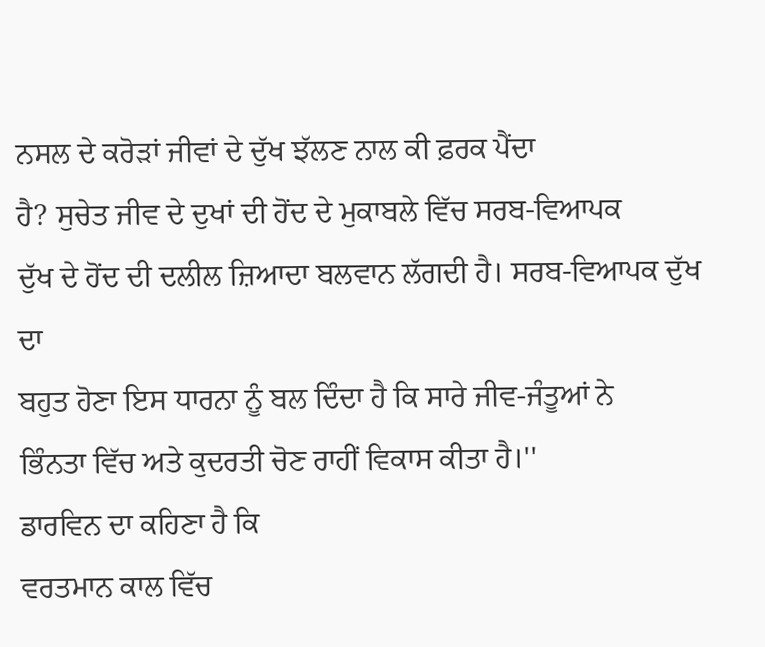ਨਸਲ ਦੇ ਕਰੋੜਾਂ ਜੀਵਾਂ ਦੇ ਦੁੱਖ ਝੱਲਣ ਨਾਲ ਕੀ ਫ਼ਰਕ ਪੈਂਦਾ
ਹੈ? ਸੁਚੇਤ ਜੀਵ ਦੇ ਦੁਖਾਂ ਦੀ ਹੋਂਦ ਦੇ ਮੁਕਾਬਲੇ ਵਿੱਚ ਸਰਬ-ਵਿਆਪਕ
ਦੁੱਖ ਦੇ ਹੋਂਦ ਦੀ ਦਲੀਲ ਜ਼ਿਆਦਾ ਬਲਵਾਨ ਲੱਗਦੀ ਹੈ। ਸਰਬ-ਵਿਆਪਕ ਦੁੱਖ ਦਾ
ਬਹੁਤ ਹੋਣਾ ਇਸ ਧਾਰਨਾ ਨੂੰ ਬਲ ਦਿੰਦਾ ਹੈ ਕਿ ਸਾਰੇ ਜੀਵ-ਜੰਤੂਆਂ ਨੇ
ਭਿੰਨਤਾ ਵਿੱਚ ਅਤੇ ਕੁਦਰਤੀ ਚੋਣ ਰਾਹੀਂ ਵਿਕਾਸ ਕੀਤਾ ਹੈ।''
ਡਾਰਵਿਨ ਦਾ ਕਹਿਣਾ ਹੈ ਕਿ
ਵਰਤਮਾਨ ਕਾਲ ਵਿੱਚ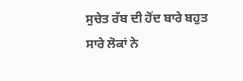ਸੁਚੇਤ ਰੱਬ ਦੀ ਹੋਂਦ ਬਾਰੇ ਬਹੁਤ ਸਾਰੇ ਲੋਕਾਂ ਨੇ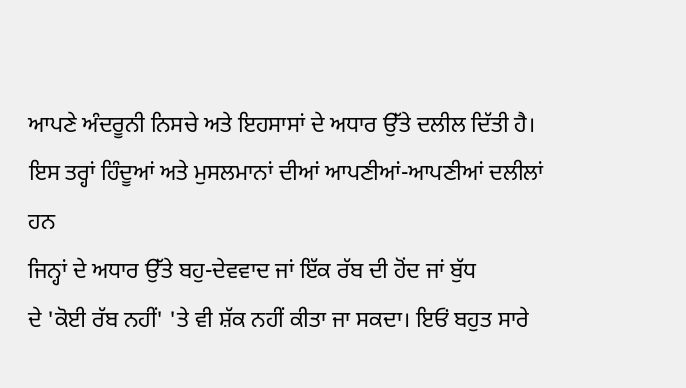ਆਪਣੇ ਅੰਦਰੂਨੀ ਨਿਸਚੇ ਅਤੇ ਇਹਸਾਸਾਂ ਦੇ ਅਧਾਰ ਉੱਤੇ ਦਲੀਲ ਦਿੱਤੀ ਹੈ।
ਇਸ ਤਰ੍ਹਾਂ ਹਿੰਦੂਆਂ ਅਤੇ ਮੁਸਲਮਾਨਾਂ ਦੀਆਂ ਆਪਣੀਆਂ-ਆਪਣੀਆਂ ਦਲੀਲਾਂ ਹਨ
ਜਿਨ੍ਹਾਂ ਦੇ ਅਧਾਰ ਉੱਤੇ ਬਹੁ-ਦੇਵਵਾਦ ਜਾਂ ਇੱਕ ਰੱਬ ਦੀ ਹੋਂਦ ਜਾਂ ਬੁੱਧ
ਦੇ 'ਕੋਈ ਰੱਬ ਨਹੀਂ' 'ਤੇ ਵੀ ਸ਼ੱਕ ਨਹੀਂ ਕੀਤਾ ਜਾ ਸਕਦਾ। ਇਓਂ ਬਹੁਤ ਸਾਰੇ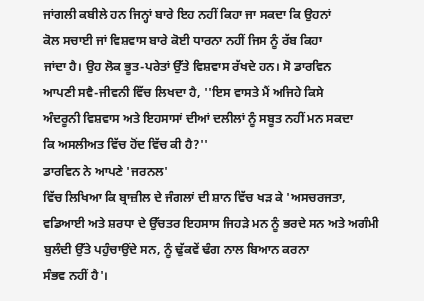ਜਾਂਗਲੀ ਕਬੀਲੇ ਹਨ ਜਿਨ੍ਹਾਂ ਬਾਰੇ ਇਹ ਨਹੀਂ ਕਿਹਾ ਜਾ ਸਕਦਾ ਕਿ ਉਹਨਾਂ
ਕੋਲ ਸਚਾਈ ਜਾਂ ਵਿਸ਼ਵਾਸ ਬਾਰੇ ਕੋਈ ਧਾਰਨਾ ਨਹੀਂ ਜਿਸ ਨੂੰ ਰੱਬ ਕਿਹਾ
ਜਾਂਦਾ ਹੈ। ਉਹ ਲੋਕ ਭੂਤ-ਪਰੇਤਾਂ ਉੱਤੇ ਵਿਸ਼ਵਾਸ ਰੱਖਦੇ ਹਨ। ਸੋ ਡਾਰਵਿਨ
ਆਪਣੀ ਸਵੈ-ਜੀਵਨੀ ਵਿੱਚ ਲਿਖਦਾ ਹੈ, ''ਇਸ ਵਾਸਤੇ ਮੈਂ ਅਜਿਹੇ ਕਿਸੇ
ਅੰਦਰੂਨੀ ਵਿਸ਼ਵਾਸ ਅਤੇ ਇਹਸਾਸਾਂ ਦੀਆਂ ਦਲੀਲਾਂ ਨੂੰ ਸਬੂਤ ਨਹੀਂ ਮਨ ਸਕਦਾ
ਕਿ ਅਸਲੀਅਤ ਵਿੱਚ ਹੋਂਦ ਵਿੱਚ ਕੀ ਹੈ?''
ਡਾਰਵਿਨ ਨੇ ਆਪਣੇ 'ਜਰਨਲ'
ਵਿੱਚ ਲਿਖਿਆ ਕਿ ਬ੍ਰਾਜ਼ੀਲ ਦੇ ਜੰਗਲਾਂ ਦੀ ਸ਼ਾਨ ਵਿੱਚ ਖੜ ਕੇ 'ਅਸਚਰਜਤਾ,
ਵਡਿਆਈ ਅਤੇ ਸ਼ਰਧਾ ਦੇ ਉੱਚਤਰ ਇਹਸਾਸ ਜਿਹੜੇ ਮਨ ਨੂੰ ਭਰਦੇ ਸਨ ਅਤੇ ਅਗੰਮੀ
ਬੁਲੰਦੀ ਉੱਤੇ ਪਹੁੰਚਾਉਂਦੇ ਸਨ, ਨੂੰ ਢੁੱਕਵੇਂ ਢੰਗ ਨਾਲ ਬਿਆਨ ਕਰਨਾ
ਸੰਭਵ ਨਹੀਂ ਹੈ'।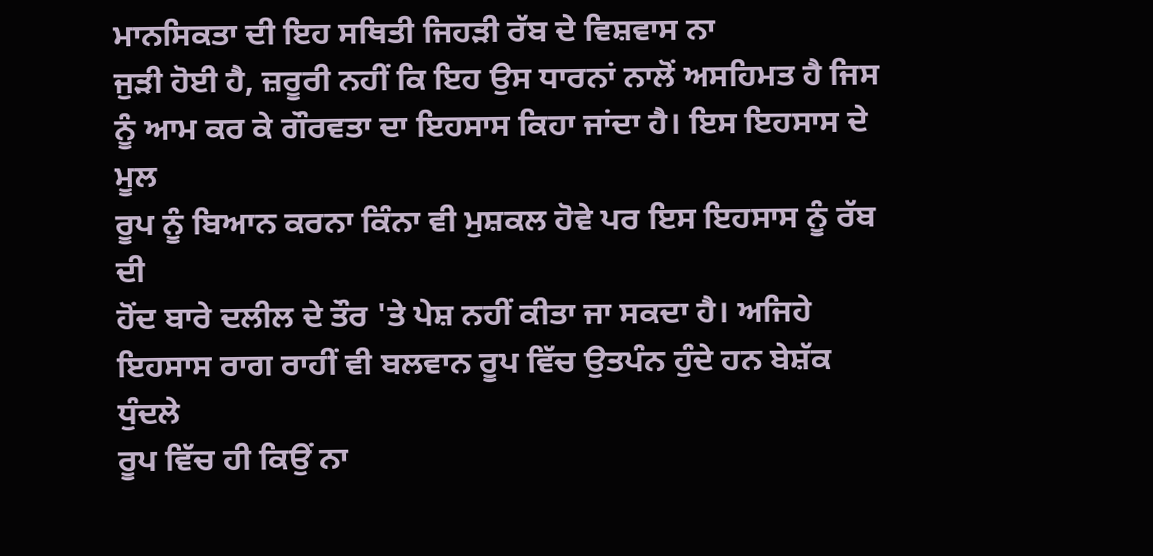ਮਾਨਸਿਕਤਾ ਦੀ ਇਹ ਸਥਿਤੀ ਜਿਹੜੀ ਰੱਬ ਦੇ ਵਿਸ਼ਵਾਸ ਨਾ
ਜੁੜੀ ਹੋਈ ਹੈ, ਜ਼ਰੂਰੀ ਨਹੀਂ ਕਿ ਇਹ ਉਸ ਧਾਰਨਾਂ ਨਾਲੋਂ ਅਸਹਿਮਤ ਹੈ ਜਿਸ
ਨੂੰ ਆਮ ਕਰ ਕੇ ਗੌਰਵਤਾ ਦਾ ਇਹਸਾਸ ਕਿਹਾ ਜਾਂਦਾ ਹੈ। ਇਸ ਇਹਸਾਸ ਦੇ ਮੂਲ
ਰੂਪ ਨੂੰ ਬਿਆਨ ਕਰਨਾ ਕਿੰਨਾ ਵੀ ਮੁਸ਼ਕਲ ਹੋਵੇ ਪਰ ਇਸ ਇਹਸਾਸ ਨੂੰ ਰੱਬ ਦੀ
ਹੋਂਦ ਬਾਰੇ ਦਲੀਲ ਦੇ ਤੌਰ 'ਤੇ ਪੇਸ਼ ਨਹੀਂ ਕੀਤਾ ਜਾ ਸਕਦਾ ਹੈ। ਅਜਿਹੇ
ਇਹਸਾਸ ਰਾਗ ਰਾਹੀਂ ਵੀ ਬਲਵਾਨ ਰੂਪ ਵਿੱਚ ਉਤਪੰਨ ਹੁੰਦੇ ਹਨ ਬੇਸ਼ੱਕ ਧੁੰਦਲੇ
ਰੂਪ ਵਿੱਚ ਹੀ ਕਿਉਂ ਨਾ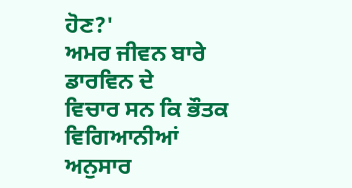ਹੋਣ?'
ਅਮਰ ਜੀਵਨ ਬਾਰੇ ਡਾਰਵਿਨ ਦੇ
ਵਿਚਾਰ ਸਨ ਕਿ ਭੌਤਕ ਵਿਗਿਆਨੀਆਂ ਅਨੁਸਾਰ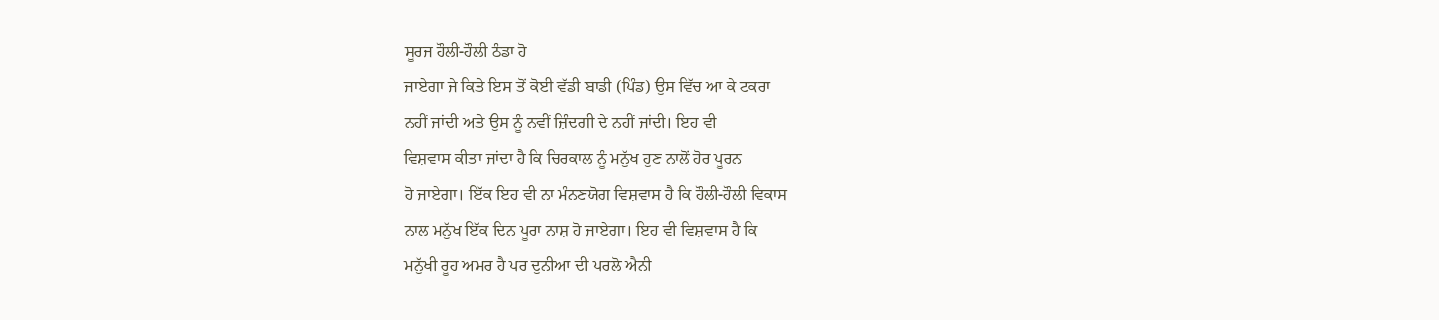ਸੂਰਜ ਹੌਲੀ-ਹੌਲੀ ਠੰਡਾ ਹੋ
ਜਾਏਗਾ ਜੇ ਕਿਤੇ ਇਸ ਤੋਂ ਕੋਈ ਵੱਡੀ ਬਾਡੀ (ਪਿੰਡ) ਉਸ ਵਿੱਚ ਆ ਕੇ ਟਕਰਾ
ਨਹੀਂ ਜਾਂਦੀ ਅਤੇ ਉਸ ਨੂੰ ਨਵੀਂ ਜ਼ਿੰਦਗੀ ਦੇ ਨਹੀਂ ਜਾਂਦੀ। ਇਹ ਵੀ
ਵਿਸ਼ਵਾਸ ਕੀਤਾ ਜਾਂਦਾ ਹੈ ਕਿ ਚਿਰਕਾਲ ਨੂੰ ਮਨੁੱਖ ਹੁਣ ਨਾਲੋਂ ਹੋਰ ਪੂਰਨ
ਹੋ ਜਾਏਗਾ। ਇੱਕ ਇਹ ਵੀ ਨਾ ਮੰਨਣਯੋਗ ਵਿਸ਼ਵਾਸ ਹੈ ਕਿ ਹੌਲੀ-ਹੌਲੀ ਵਿਕਾਸ
ਨਾਲ ਮਨੁੱਖ ਇੱਕ ਦਿਨ ਪੂਰਾ ਨਾਸ਼ ਹੋ ਜਾਏਗਾ। ਇਹ ਵੀ ਵਿਸ਼ਵਾਸ ਹੈ ਕਿ
ਮਨੁੱਖੀ ਰੂਹ ਅਮਰ ਹੈ ਪਰ ਦੁਨੀਆ ਦੀ ਪਰਲੋ ਐਨੀ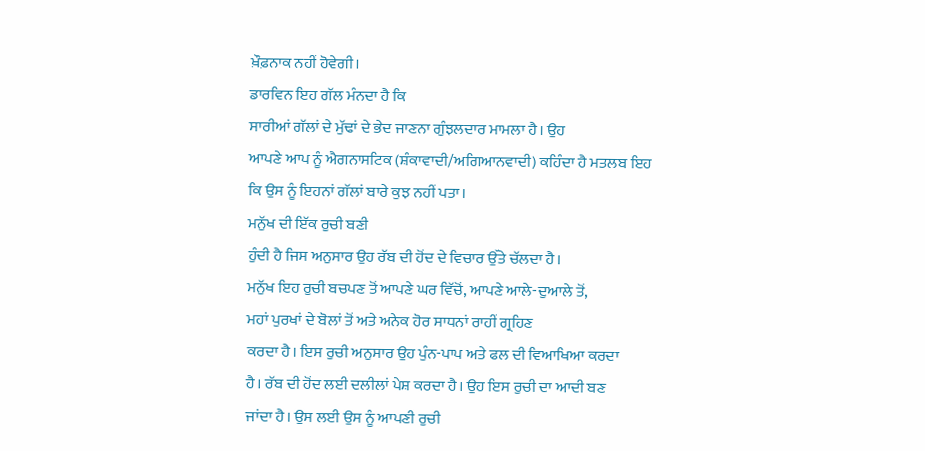ਖ਼ੌਫ਼ਨਾਕ ਨਹੀਂ ਹੋਵੇਗੀ।
ਡਾਰਵਿਨ ਇਹ ਗੱਲ ਮੰਨਦਾ ਹੈ ਕਿ
ਸਾਰੀਆਂ ਗੱਲਾਂ ਦੇ ਮੁੱਢਾਂ ਦੇ ਭੇਦ ਜਾਣਨਾ ਗੁੰਝਲਦਾਰ ਮਾਮਲਾ ਹੈ। ਉਹ
ਆਪਣੇ ਆਪ ਨੂੰ ਐਗਨਾਸਟਿਕ (ਸ਼ੰਕਾਵਾਦੀ/ਅਗਿਆਨਵਾਦੀ) ਕਹਿੰਦਾ ਹੈ ਮਤਲਬ ਇਹ
ਕਿ ਉਸ ਨੂੰ ਇਹਨਾਂ ਗੱਲਾਂ ਬਾਰੇ ਕੁਝ ਨਹੀਂ ਪਤਾ।
ਮਨੁੱਖ ਦੀ ਇੱਕ ਰੁਚੀ ਬਣੀ
ਹੁੰਦੀ ਹੈ ਜਿਸ ਅਨੁਸਾਰ ਉਹ ਰੱਬ ਦੀ ਹੋਂਦ ਦੇ ਵਿਚਾਰ ਉੱਤੇ ਚੱਲਦਾ ਹੈ।
ਮਨੁੱਖ ਇਹ ਰੁਚੀ ਬਚਪਣ ਤੋਂ ਆਪਣੇ ਘਰ ਵਿੱਚੋਂ, ਆਪਣੇ ਆਲੇ-ਦੁਆਲੇ ਤੋਂ,
ਮਹਾਂ ਪੁਰਖਾਂ ਦੇ ਬੋਲਾਂ ਤੋਂ ਅਤੇ ਅਨੇਕ ਹੋਰ ਸਾਧਨਾਂ ਰਾਹੀਂ ਗ੍ਰਹਿਣ
ਕਰਦਾ ਹੈ। ਇਸ ਰੁਚੀ ਅਨੁਸਾਰ ਉਹ ਪੁੰਨ-ਪਾਪ ਅਤੇ ਫਲ ਦੀ ਵਿਆਖਿਆ ਕਰਦਾ
ਹੈ। ਰੱਬ ਦੀ ਹੋਂਦ ਲਈ ਦਲੀਲਾਂ ਪੇਸ਼ ਕਰਦਾ ਹੈ। ਉਹ ਇਸ ਰੁਚੀ ਦਾ ਆਦੀ ਬਣ
ਜਾਂਦਾ ਹੈ। ਉਸ ਲਈ ਉਸ ਨੂੰ ਆਪਣੀ ਰੁਚੀ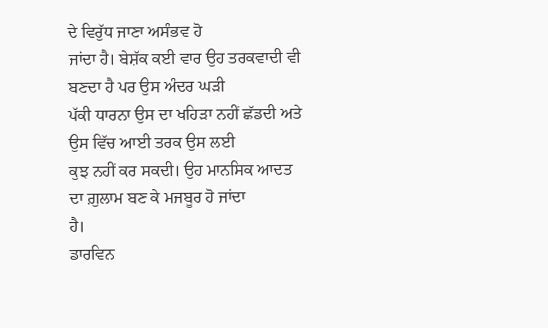ਦੇ ਵਿਰੁੱਧ ਜਾਣਾ ਅਸੰਭਵ ਹੋ
ਜਾਂਦਾ ਹੈ। ਬੇਸ਼ੱਕ ਕਈ ਵਾਰ ਉਹ ਤਰਕਵਾਦੀ ਵੀ ਬਣਦਾ ਹੈ ਪਰ ਉਸ ਅੰਦਰ ਘੜੀ
ਪੱਕੀ ਧਾਰਨਾ ਉਸ ਦਾ ਖਹਿੜਾ ਨਹੀਂ ਛੱਡਦੀ ਅਤੇ ਉਸ ਵਿੱਚ ਆਈ ਤਰਕ ਉਸ ਲਈ
ਕੁਝ ਨਹੀਂ ਕਰ ਸਕਦੀ। ਉਹ ਮਾਨਸਿਕ ਆਦਤ ਦਾ ਗ਼ੁਲਾਮ ਬਣ ਕੇ ਮਜਬੂਰ ਹੋ ਜਾਂਦਾ
ਹੈ।
ਡਾਰਵਿਨ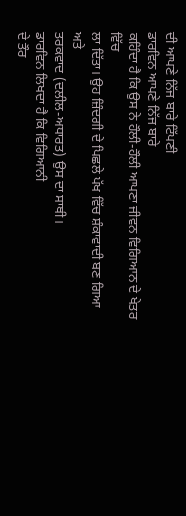ਦੀ ਆਪਣੇ ਨਿੱਜ ਬਾਰੇ ਟਿੱਪਣੀ
ਡਾਰਵਿਨ ਆਪਣੇ ਨਿੱਜ ਬਾਰੇ
ਕਹਿੰਦਾ ਹੈ ਕਿ ਉਸ ਨੇ ਹੌਲੀ-ਹੌਲੀ ਆਪਣਾ ਜੀਵਨ ਵਿਗਿਆਨ ਦੇ ਖੇਤਰ ਵਿੱਚ
ਲਾ ਦਿੱਤਾ। ਉਹ ਜ਼ਿੰਦਗੀ ਦੇ ਪਿਛਲੇ ਪੱਖ ਵਿੱਚ ਸ਼ੰਕਾਵਾਦੀ ਬਣ ਗਿਆ ਅਤੇ
ਤਰਕਵਾਦ (ਦਲੀਲ-ਅਧਾਰਤ) ਉਸ ਦਾ ਸਾਥੀ।
ਡਾਰਵਿਨ ਲਿਖਦਾ ਹੈ ਕਿ ਵਿਗਿਆਨੀ
ਦੇ ਤੌਰ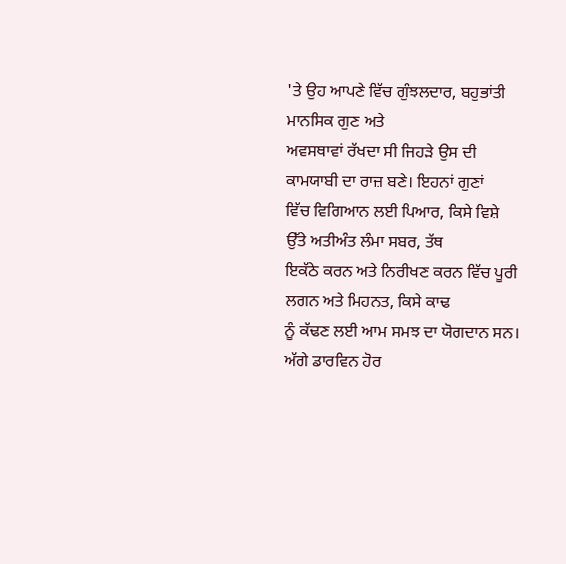'ਤੇ ਉਹ ਆਪਣੇ ਵਿੱਚ ਗੁੰਝਲਦਾਰ, ਬਹੁਭਾਂਤੀ ਮਾਨਸਿਕ ਗੁਣ ਅਤੇ
ਅਵਸਥਾਵਾਂ ਰੱਖਦਾ ਸੀ ਜਿਹੜੇ ਉਸ ਦੀ ਕਾਮਯਾਬੀ ਦਾ ਰਾਜ਼ ਬਣੇ। ਇਹਨਾਂ ਗੁਣਾਂ
ਵਿੱਚ ਵਿਗਿਆਨ ਲਈ ਪਿਆਰ, ਕਿਸੇ ਵਿਸ਼ੇ ਉੱਤੇ ਅਤੀਅੰਤ ਲੰਮਾ ਸਬਰ, ਤੱਥ
ਇਕੱਠੇ ਕਰਨ ਅਤੇ ਨਿਰੀਖਣ ਕਰਨ ਵਿੱਚ ਪੂਰੀ ਲਗਨ ਅਤੇ ਮਿਹਨਤ, ਕਿਸੇ ਕਾਢ
ਨੂੰ ਕੱਢਣ ਲਈ ਆਮ ਸਮਝ ਦਾ ਯੋਗਦਾਨ ਸਨ। ਅੱਗੇ ਡਾਰਵਿਨ ਹੋਰ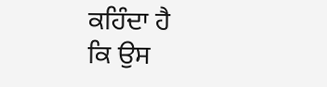ਕਹਿੰਦਾ ਹੈ
ਕਿ ਉਸ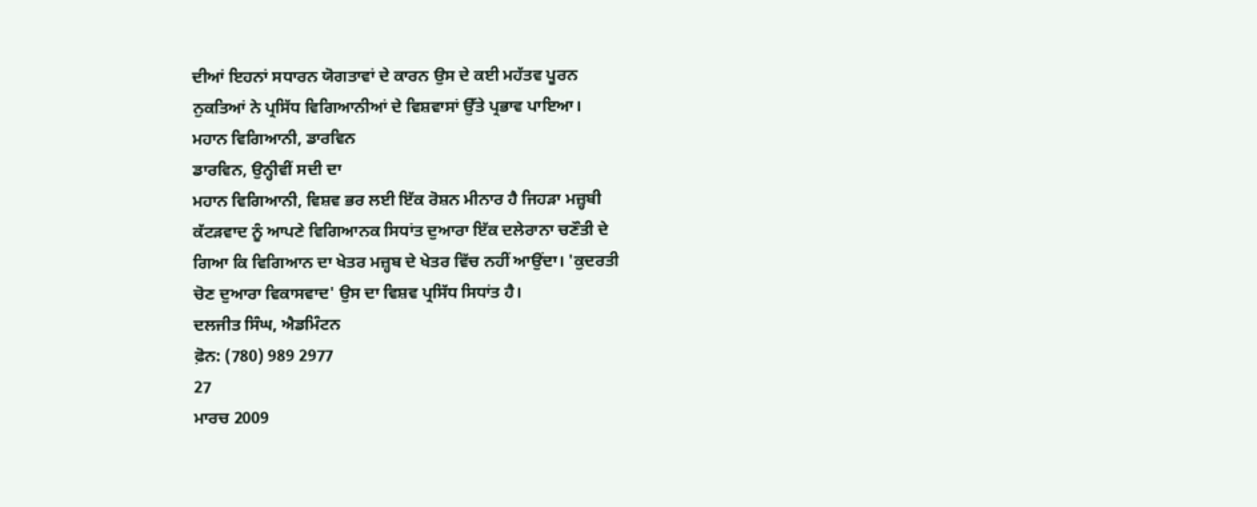ਦੀਆਂ ਇਹਨਾਂ ਸਧਾਰਨ ਯੋਗਤਾਵਾਂ ਦੇ ਕਾਰਨ ਉਸ ਦੇ ਕਈ ਮਹੱਤਵ ਪੂਰਨ
ਨੁਕਤਿਆਂ ਨੇ ਪ੍ਰਸਿੱਧ ਵਿਗਿਆਨੀਆਂ ਦੇ ਵਿਸ਼ਵਾਸਾਂ ਉੱਤੇ ਪ੍ਰਭਾਵ ਪਾਇਆ।
ਮਹਾਨ ਵਿਗਿਆਨੀ, ਡਾਰਵਿਨ
ਡਾਰਵਿਨ, ਉਨ੍ਹੀਵੀਂ ਸਦੀ ਦਾ
ਮਹਾਨ ਵਿਗਿਆਨੀ, ਵਿਸ਼ਵ ਭਰ ਲਈ ਇੱਕ ਰੋਸ਼ਨ ਮੀਨਾਰ ਹੈ ਜਿਹੜਾ ਮਜ਼੍ਹਬੀ
ਕੱਟੜਵਾਦ ਨੂੰ ਆਪਣੇ ਵਿਗਿਆਨਕ ਸਿਧਾਂਤ ਦੁਆਰਾ ਇੱਕ ਦਲੇਰਾਨਾ ਚਣੌਤੀ ਦੇ
ਗਿਆ ਕਿ ਵਿਗਿਆਨ ਦਾ ਖੇਤਰ ਮਜ਼੍ਹਬ ਦੇ ਖੇਤਰ ਵਿੱਚ ਨਹੀਂ ਆਉਂਦਾ। 'ਕੁਦਰਤੀ
ਚੋਣ ਦੁਆਰਾ ਵਿਕਾਸਵਾਦ' ਉਸ ਦਾ ਵਿਸ਼ਵ ਪ੍ਰਸਿੱਧ ਸਿਧਾਂਤ ਹੈ।
ਦਲਜੀਤ ਸਿੰਘ, ਐਡਮਿੰਟਨ
ਫ਼ੋਨ: (780) 989 2977
27
ਮਾਰਚ 2009